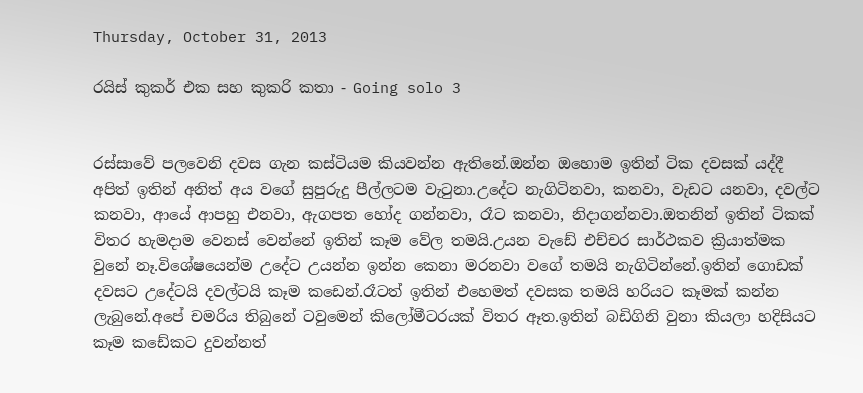Thursday, October 31, 2013

රයිස් කුකර් එක සහ කුකරි කතා - Going solo 3


රස්සාවේ පලවෙනි දවස ගැන කස්ටියම කියවන්න ඇතිනේ.ඔන්න ඔහොම ඉතින් ටික දවසක් යද්දී අපිත් ඉතින් අනිත් අය වගේ සුපුරුදු පීල්ලටම වැටුනා.උදේට නැගිටිනවා, කනවා, වැඩට යනවා, දවල්ට කනවා, ආයේ ආපහු එනවා, ඇගපත හෝද ගන්නවා, රෑට කනවා, නිදාගන්නවා.ඔතනින් ඉතින් ටිකක් විතර හැමදාම වෙනස් වෙන්නේ ඉතින් කෑම වේල තමයි.උයන වැඩේ එච්චර සාර්ථකව ක්‍රියාත්මක වුනේ නෑ.විශේෂයෙන්ම උදේට උයන්න ඉන්න කෙනා මරනවා වගේ තමයි නැගිටින්නේ.ඉතින් ගොඩක් දවසට උදේටයි දවල්ටයි කෑම කඩෙන්.රෑටත් ඉතින් එහෙමත් දවසක තමයි හරියට කෑමක් කන්න ලැබුනේ.අපේ චමරිය තිබුනේ ටවුමෙන් කිලෝමීටරයක් විතර ඈත.ඉතින් බඩිගිනි වුනා කියලා හදිසියට කෑම කඩේකට දුවන්නත්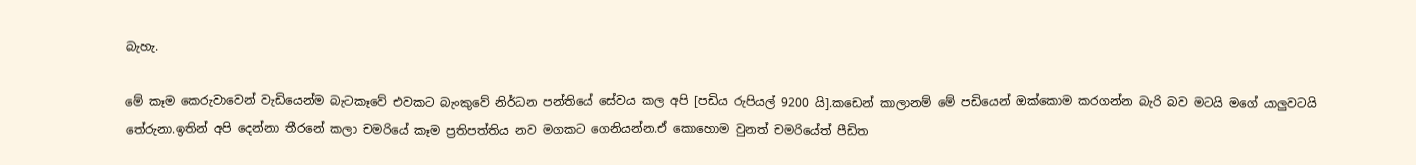බැහැ.

මේ කෑම කෙරුවාවෙන් වැඩියෙන්ම බැටකෑවේ එවකට බැංකුවේ නිර්ධන පන්තියේ සේවය කල අපි [පඩිය රුපියල් 9200 යි].කඩෙන් කාලානම් මේ පඩියෙන් ඔක්කොම කරගන්න බැරි බව මටයි මගේ යාලුවටයි තේරුනා.ඉතින් අපි දෙන්නා තීරනේ කලා චමරියේ කෑම ප්‍රතිපත්තිය නව මගකට ගෙනියන්න.ඒ කොහොම වුනත් චමරියේත් පීඩිත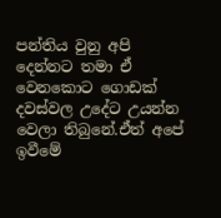පන්තිය වුනු අපි දෙන්නට තමා ඒ වෙනකොට ගොඩක් දවස්වල උදේට උයන්න වෙලා තිබුනේ.ඒත් අපේ ඉවීමේ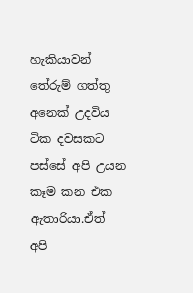හැකියාවන් තේරුම් ගත්තු අනෙක් උදවිය ටික දවසකට පස්සේ අපි උයන කෑම කන එක ඇතාරියා.ඒත් අපි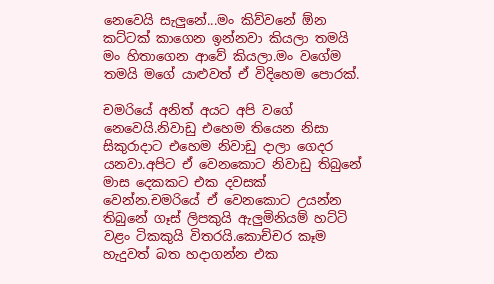නෙවෙයි සැලුනේ...මං කිව්වනේ ඕන කට්ටක් කාගෙන ඉන්නවා කියලා තමයි මං හිතාගෙන ආවේ කියලා.මං වගේම තමයි මගේ යාළුවත් ඒ විදිහෙම පොරක්.

චමරියේ අනිත් අයට අපි වගේ නෙවෙයි.නිවාඩු එහෙම තියෙන නිසා සිකුරාදාට එහෙම නිවාඩු දාලා ගෙදර යනවා.අපිට ඒ වෙනකොට නිවාඩු තිබුනේ මාස දෙකකට එක දවසක් වෙන්න.චමරියේ ඒ වෙනකොට උයන්න තිබුනේ ගෑස් ලිපකුයි ඇලුමිනියම් හට්ටි වළං ටිකකුයි විතරයි.කොච්චර කෑම හැදුවත් බත හදාගන්න එක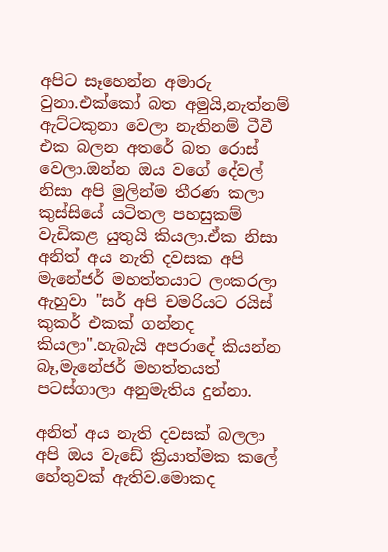අපිට සෑහෙන්න අමාරු වුනා.එක්කෝ බත අමුයි,නැත්නම් ඇට්ටකුනා වෙලා නැතිනම් ටීවී එක බලන අතරේ බත රොස් වෙලා.ඔන්න ඔය වගේ දේවල් නිසා අපි මුලින්ම තීරණ කලා කුස්සියේ යටිතල පහසුකම් වැඩිකළ යුතුයි කියලා.ඒක නිසා අනිත් අය නැති දවසක අපි මැනේජර් මහත්තයාට ලංකරලා ඇහුවා "සර් අපි චමරියට රයිස් කුකර් එකක් ගන්නද කියලා".හැබැයි අපරාදේ කියන්න බෑ,මැනේජර් මහත්තයත් පටස්ගාලා අනුමැතිය දුන්නා.

අනිත් අය නැති දවසක් බලලා අපි ඔය වැඩේ ක්‍රියාත්මක කලේ හේතුවක් ඇතිව.මොකද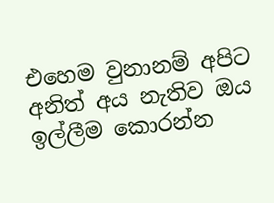එහෙම වුනානම් අපිට අනිත් අය නැතිව ඔය ඉල්ලීම කොරන්න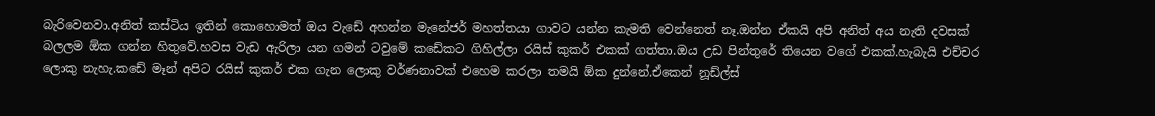බැරිවෙනවා.අනිත් කස්ටිය ඉතින් කොහොමත් ඔය වැඩේ අහන්න මැනේජර් මහත්තයා ගාවට යන්න කැමති වෙන්නෙත් නෑ.ඔන්න ඒකයි අපි අනිත් අය නැති දවසක් බලලම ඕක ගන්න හිතුවේ.හවස වැඩ ඇරිලා යන ගමන් ටවුමේ කඩේකට ගිහිල්ලා රයිස් කුකර් එකක් ගත්තා.ඔය උඩ පින්තුරේ තියෙන වගේ එකක්.හැබැයි එච්චර ලොකු නැහැ.කඩේ මෑන් අපිට රයිස් කුකර් එක ගැන ලොකු වර්ණනාවක් එහෙම කරලා තමයි ඕක දුන්නේ.ඒකෙන් නූඩ්ල්ස්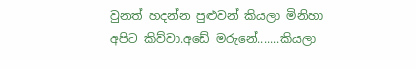වුනත් හදන්න පුළුවන් කියලා මිනිහා අපිට කිව්වා.අඩේ මරුනේ.......කියලා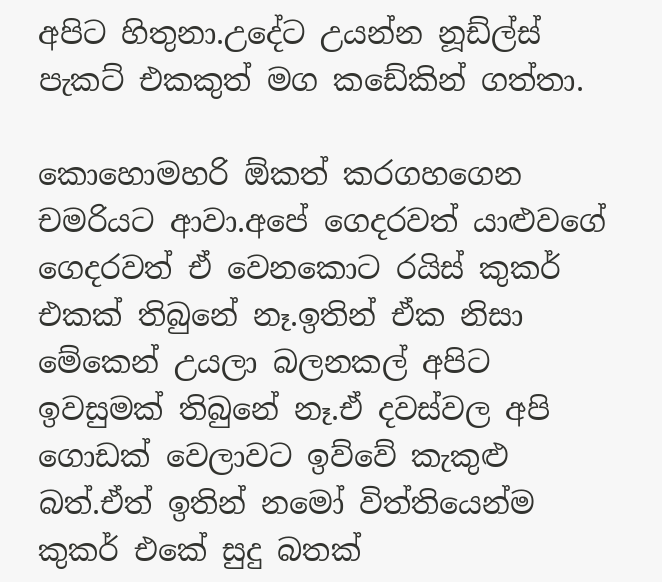අපිට හිතුනා.උදේට උයන්න නූඩ්ල්ස් පැකට් එකකුත් මග කඩේකින් ගත්තා.

කොහොමහරි ඕකත් කරගහගෙන චමරියට ආවා.අපේ ගෙදරවත් යාළුවගේ ගෙදරවත් ඒ වෙනකොට රයිස් කුකර් එකක් තිබුනේ නෑ.ඉතින් ඒක නිසා මේකෙන් උයලා බලනකල් අපිට ඉවසුමක්‌ තිබුනේ නෑ.ඒ දවස්වල අපි ගොඩක් වෙලාවට ඉව්වේ කැකුළු බත්.ඒත් ඉතින් නමෝ විත්තියෙන්ම කුකර් එකේ සුදු බතක්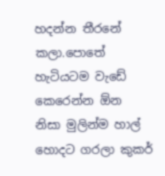හදන්න තීරනේ කලා.පොතේ හැටියටම වැඩේ කෙරෙන්න ඕන නිසා මුලින්ම හාල් හොදට ගරලා කුකර්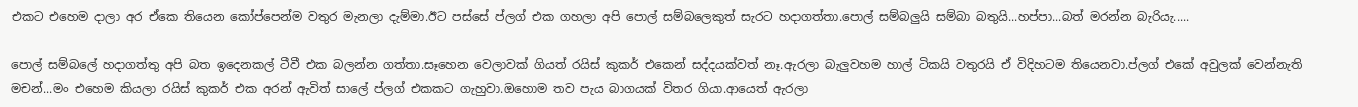එකට එහෙම දාලා අර ඒකෙ තියෙන කෝප්පෙන්ම වතුර මැනලා දැම්මා.ඊට පස්සේ ප්ලග් එක ගහලා අපි පොල් සම්බලෙකුත් සැරට හදාගත්තා.පොල් සම්බලුයි සම්බා බතුයි...හප්පා...බත් මරන්න බැරියැ.....

පොල් සම්බලේ හදාගත්තු අපි බත ඉදෙනකල් ටීවී එක බලන්න ගත්තා.සෑහෙන වෙලාවක් ගියත් රයිස් කුකර් එකෙන් සද්දයක්වත් නෑ.ඇරලා බැලුවහම හාල් ටිකයි වතුරයි ඒ විදිහටම තියෙනවා.ප්ලග් එකේ අවුලක් වෙන්නැති මචන්...මං එහෙම කියලා රයිස් කුකර් එක අරන් ඇවිත් සාලේ ප්ලග් එකකට ගැහුවා.ඔහොම තව පැය බාගයක් විතර ගියා.ආයෙත් ඇරලා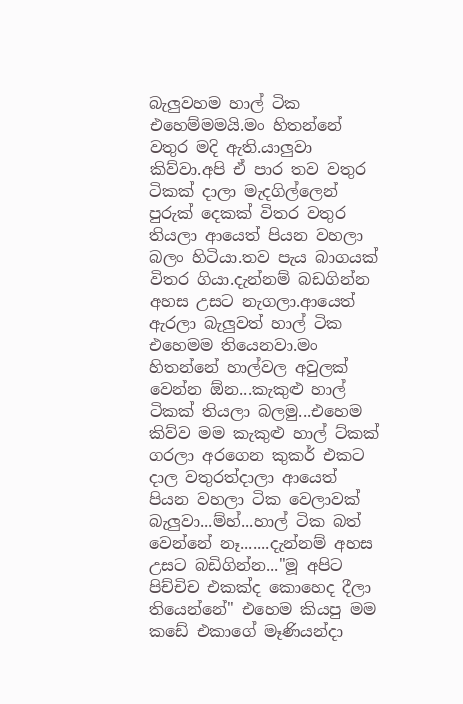බැලුවහම හාල් ටික එහෙම්මමයි.මං හිතන්නේ වතුර මදි ඇති.යාලුවා කිව්වා.අපි ඒ පාර තව වතුර ටිකක් දාලා මැදගිල්ලෙන් පුරුක් දෙකක් විතර වතුර තියලා ආයෙත් පියන වහලා බලං හිටියා.තව පැය බාගයක් විතර ගියා.දැන්නම් බඩගින්න අහස උසට නැගලා.ආයෙත් ඇරලා බැලුවත් හාල් ටික එහෙමම තියෙනවා.මං හිතන්නේ හාල්වල අවුලක් වෙන්න ඕන...කැකුළු හාල් ටිකක් තියලා බලමු...එහෙම කිව්ව මම කැකුළු හාල් ට්කක් ගරලා අරගෙන කුකර් එකට දාල වතුරත්දාලා ආයෙත් පියන වහලා ටික වෙලාවක් බැලුවා...ම්හ්...හාල් ටික බත් වෙන්නේ නෑ.......දැන්නම් අහස උසට බඩිගින්න..."මූ අපිට පිච්චිච එකක්ද කොහෙද දීලා තියෙන්නේ" එහෙම කියපු මම කඩේ එකාගේ මෑණියන්දා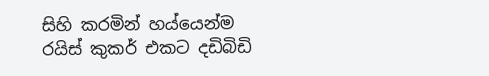සිහි කරමින් හය්යෙන්ම රයිස් කුකර් එකට දඩිබිඩි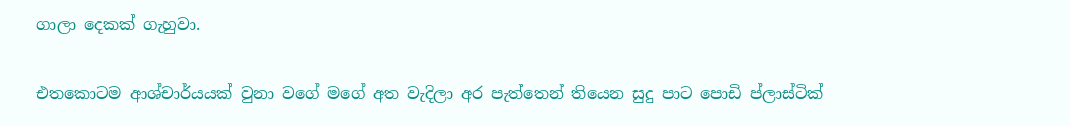ගාලා දෙකක් ගැහුවා.

එතකොටම ආශ්චාර්යයක් වුනා වගේ මගේ අත වැදිලා අර පැත්තෙන් තියෙන සුදු පාට පොඩි ප්ලාස්ටික්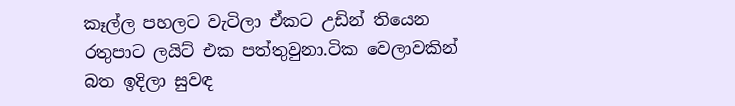කෑල්ල පහලට වැටිලා ඒකට උඩින් තියෙන රතුපාට ලයිට් එක පත්තුවුනා.ටික වෙලාවකින් බත ඉදිලා සුවඳ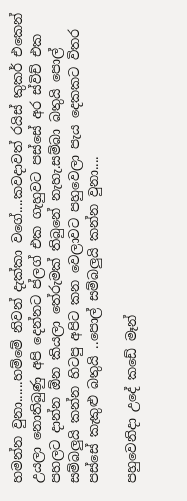හමන්න වුනා......හම්මේ නිවන් දැක්කා වගේ....කවදාවත් රයිස් කුකර් එකෙන් උයලා නොතිබුණු අපි දෙන්නට ප්ලග් එක ගැහුවට පස්සේ අර ස්විච් එක පහලට දාන්න ඕන කියලා තේරුමක් තිබුනේ නැහැ.සම්බා බතුයි පොල් සම්බලුයි කන්න හිටපු අපිට කන වෙලාවට පහුවෙලා පැය දෙකකට විතර පස්සේ කැකුළු බතුයි ..පොල් සම්බලුයි කන්න වුනා....

පහුවෙනිදා උදේ කඩේ මෑන්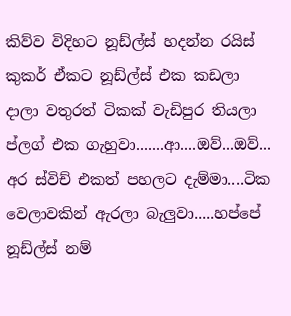කිව්ව විදිහට නූඩ්ල්ස් හදන්න රයිස් කුකර් ඒකට නූඩ්ල්ස් එක කඩලා දාලා වතුරත් ටිකක් වැඩිපුර තියලා ප්ලග් එක ගැහුවා.......ආ....ඔව්...ඔව්... අර ස්විච් එකත් පහලට දැම්මා....ටික වෙලාවකින් ඇරලා බැලුවා.....හප්පේ නූඩ්ල්ස් නම්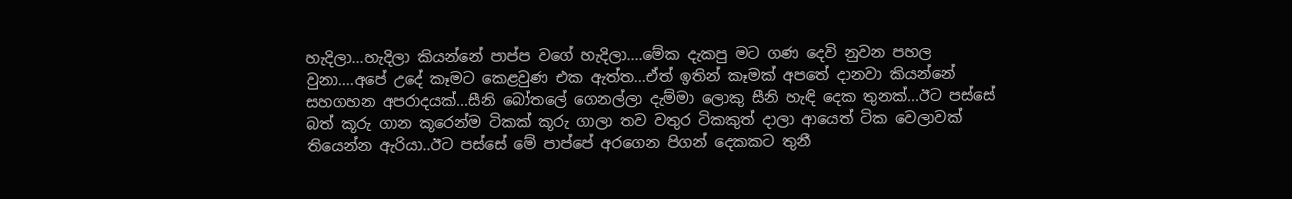හැදිලා...හැදිලා කියන්නේ පාප්ප වගේ හැදිලා....මේක දැකපු මට ගණ දෙවි නුවන පහල වුනා....අපේ උදේ කෑමට කෙළවුණ එක ඇත්ත...ඒත් ඉතින් කෑමක් අපතේ දානවා කියන්නේ සහගහන අපරාදයක්...සීනි බෝතලේ ගෙනල්ලා දැම්මා ලොකු සීනි හැඳි දෙක තුනක්...ඊට පස්සේ බත් කූරු ගාන කූරෙන්ම ටිකක් කූරු ගාලා තව වතුර ටිකකුත් දාලා ආයෙත් ටික වෙලාවක් තියෙන්න ඇරියා..ඊට පස්සේ මේ පාප්පේ අරගෙන පිගන් දෙකකට තුනී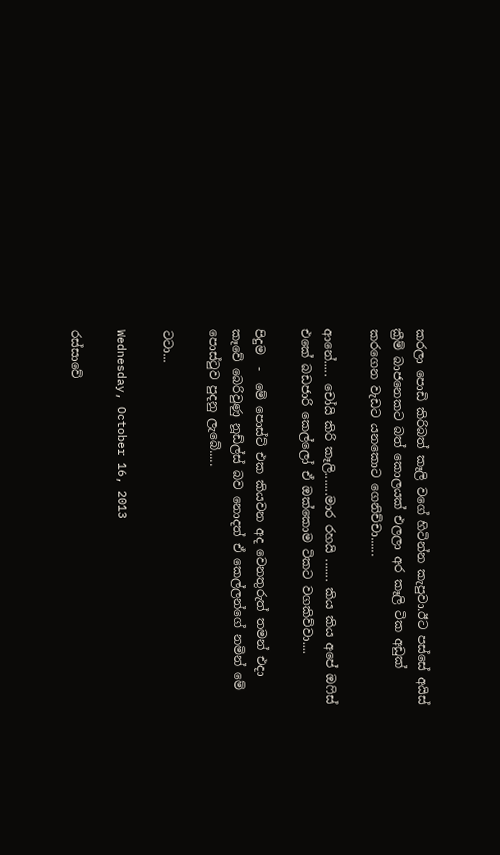කරලා පොඩි කිරිබත් කෑලි වගේ හිටින්න කැපුවා.ඊට පස්සේ අයිස් ක්‍රීම් බාජනෙකට බත් කොලයක් එලලා අර කෑලි ටික අඩුක් කරගෙන වැඩට යනකොට ගෙනිච්චා......

ආනේ..... චෝයි කිරි කෑලි.......මාර රහයි ....... කිය කිය අපේ ඔෆිස් එකේ බඩජාරි කෙල්ලෝ ඒ ඔක්කොම ටිකට වගකිව්වා....

පිදුම  -  මේ පොස්ට් එක කියවන අද වෙනතුරුත් තමන් එදා කෑවේ බෙරිවුණු නූඩ්ල්ස් බව නොදත් ඒ කෙල්ලන්ගේ නමින් මේ පොස්ටුව පුදනු ලැබේ.....

ටටා...

Wednesday, October 16, 2013

රස්සාවේ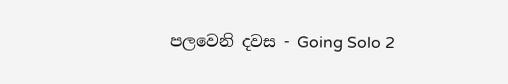පලවෙනි දවස - Going Solo 2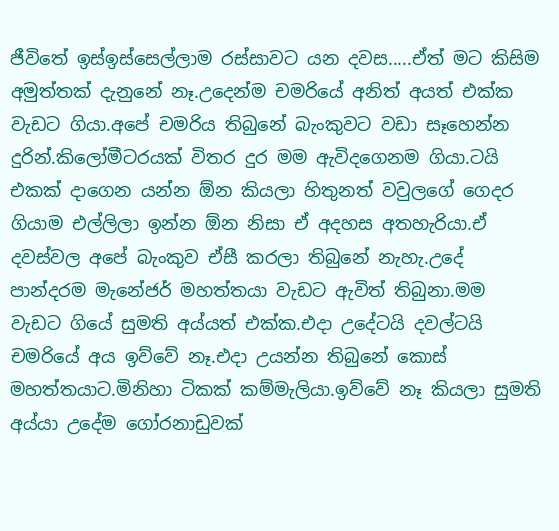ජීවිතේ ඉස්ඉස්සෙල්ලාම රස්සාවට යන දවස.....ඒත් මට කිසිම අමුත්තක් දැනුනේ නෑ.උදෙන්ම චමරියේ අනිත් අයත් එක්ක වැඩට ගියා.අපේ චමරිය තිබුනේ බැංකුවට වඩා සෑහෙන්න දුරින්.කිලෝමීටරයක් විතර දුර මම ඇවිදගෙනම ගියා.ටයි එකක් දාගෙන යන්න ඕන කියලා හිතුනත් වවුලගේ ගෙදර ගියාම එල්ලිලා ඉන්න ඕන නිසා ඒ අදහස අතහැරියා.ඒ දවස්වල අපේ බැංකුව ඒසී කරලා තිබුනේ නැහැ.උදේ පාන්දරම මැනේජර් මහත්තයා වැඩට ඇවිත් තිබුනා.මම වැඩට ගියේ සුමති අය්යත් එක්ක.එදා උදේටයි දවල්ටයි චමරියේ අය ඉව්වේ නෑ.එදා උයන්න තිබුනේ කොස් මහත්තයාට.මිනිහා ටිකක් කම්මැලියා.ඉව්වේ නෑ කියලා සුමති අය්යා උදේම ගෝරනාඩුවක්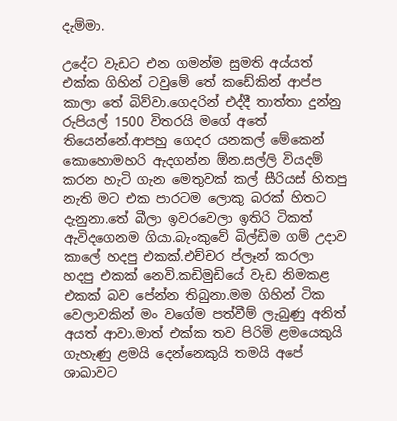දැම්මා.

උදේට වැඩට එන ගමන්ම සුමති අය්යත් එක්ක ගිහින් ටවුමේ තේ කඩේකින් ආප්ප කාලා තේ බිව්වා.ගෙදරින් එද්දී තාත්තා දුන්නු රුපියල් 1500 විතරයි මගේ අතේ තියෙන්නේ.ආපහු ගෙදර යනකල් මේකෙන් කොහොමහරි ඇදගන්න ඕන.සල්ලි වියදම් කරන හැටි ගැන මෙතුවක් කල් සීරියස් හිතපු නැති මට එක පාරටම ලොකු බරක් හිතට දැනුනා.තේ බීලා ඉවරවෙලා ඉතිරි ටිකත් ඇවිදගෙනම ගියා.බැංකුවේ බිල්ඩිම ගම් උදාව කාලේ හදපු එකක්.එච්චර ප්ලෑන් කරලා හදපු එකක් නෙවි.කඩිමුඩියේ වැඩ නිමකළ එකක් බව පේන්න තිබුනා.මම ගිහින් ටික වෙලාවකින් මං වගේම පත්වීම් ලැබුණු අනිත් අයත් ආවා.මාත් එක්ක තව පිරිමි ළමයෙකුයි ගැහැණු ළමයි දෙන්නෙකුයි තමයි අපේ ශාඛාවට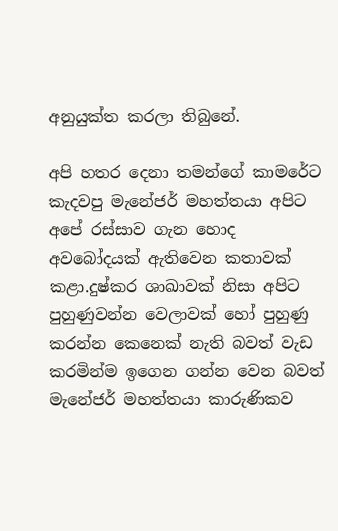අනුයුක්ත කරලා තිබුනේ.

අපි හතර දෙනා තමන්ගේ කාමරේට කැදවපු මැනේජර් මහත්තයා අපිට අපේ රස්සාව ගැන හොද අවබෝදයක් ඇතිවෙන කතාවක් කළා.දුෂ්කර ශාඛාවක් නිසා අපිට පුහුණුවන්න වෙලාවක් හෝ පුහුණු කරන්න කෙනෙක් නැති බවත් වැඩ කරමින්ම ඉගෙන ගන්න වෙන බවත් මැනේජර් මහත්තයා කාරුණිකව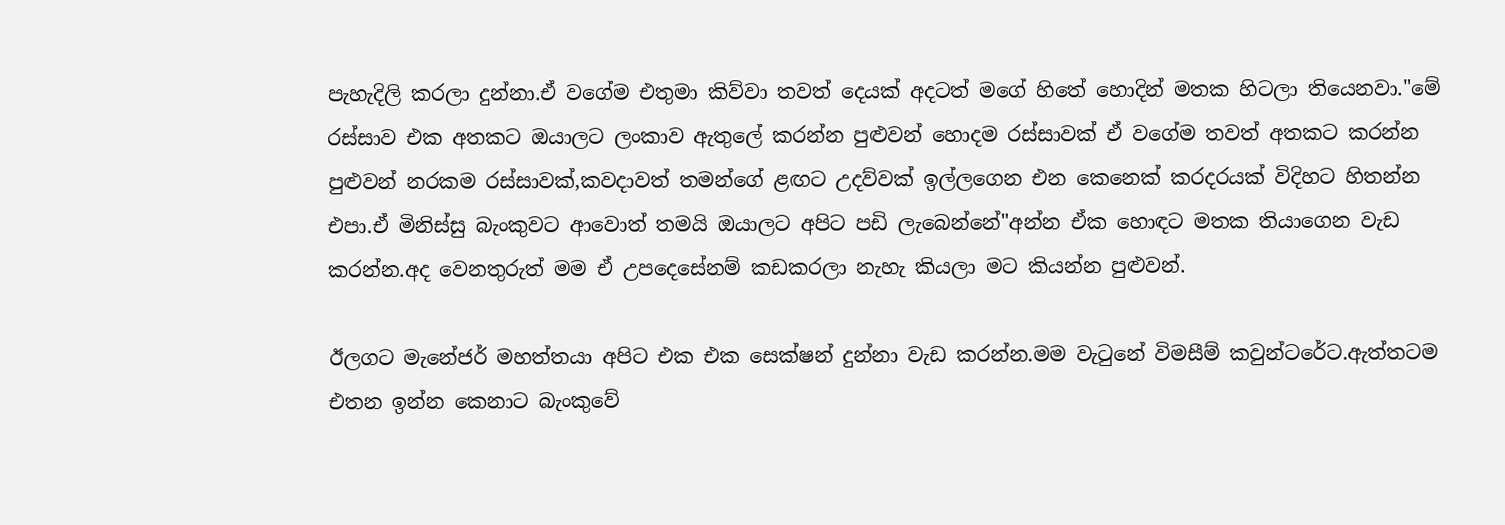පැහැදිලි කරලා දුන්නා.ඒ වගේම එතුමා කිව්වා තවත් දෙයක් අදටත් මගේ හිතේ හොදින් මතක හිටලා තියෙනවා."මේ රස්සාව එක අතකට ඔයාලට ලංකාව ඇතුලේ කරන්න පුළුවන් හොදම රස්සාවක් ඒ වගේම තවත් අතකට කරන්න පුළුවන් නරකම රස්සාවක්,කවදාවත් තමන්ගේ ළඟට උදව්වක් ඉල්ලගෙන එන කෙනෙක් කරදරයක් විදිහට හිතන්න එපා.ඒ මිනිස්සු බැංකුවට ආවොත් තමයි ඔයාලට අපිට පඩි ලැබෙන්නේ"අන්න ඒක හොඳට මතක තියාගෙන වැඩ කරන්න.අද වෙනතුරුත් මම ඒ උපදෙසේනම් කඩකරලා නැහැ කියලා මට කියන්න පුළුවන්.

ඊලගට මැනේජර් මහත්තයා අපිට එක එක සෙක්ෂන් දුන්නා වැඩ කරන්න.මම වැටුනේ විමසීම් කවුන්ටරේට.ඇත්තටම එතන ඉන්න කෙනාට බැංකුවේ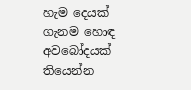හැම දෙයක් ගැනම හොඳ අවබෝදයක් තියෙන්න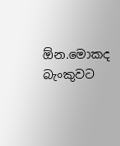ඕන.මොකද බැංකුවට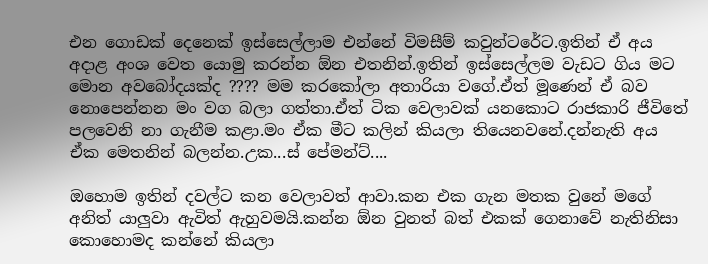එන ගොඩක් දෙනෙක් ඉස්සෙල්ලාම එන්නේ විමසීම් කවුන්ටරේට.ඉතින් ඒ අය අදාළ අංශ වෙත යොමු කරන්න ඕන එතනින්.ඉතින් ඉස්සෙල්ලම වැඩට ගිය මට මොන අවබෝදයක්ද ???? මම කරකෝලා අතාරියා වගේ.ඒත් මූණෙන් ඒ බව නොපෙන්නන මං වග බලා ගත්තා.ඒත් ටික වෙලාවක් යනකොට රාජකාරි ජීවිතේ පලවෙනි නා ගැනීම කළා.මං ඒක මීට කලින් කියලා තියෙනවනේ.දන්නැති අය ඒක මෙතනින් බලන්න.උක...ස්‌ පේමන්ට්....

ඔහොම ඉතින් දවල්ට කන වෙලාවත් ආවා.කන එක ගැන මතක වුනේ මගේ අනිත් යාලුවා ඇවිත් ඇහුවමයි.කන්න ඕන වුනත් බත් එකක් ගෙනාවේ නැතිනිසා කොහොමද කන්නේ කියලා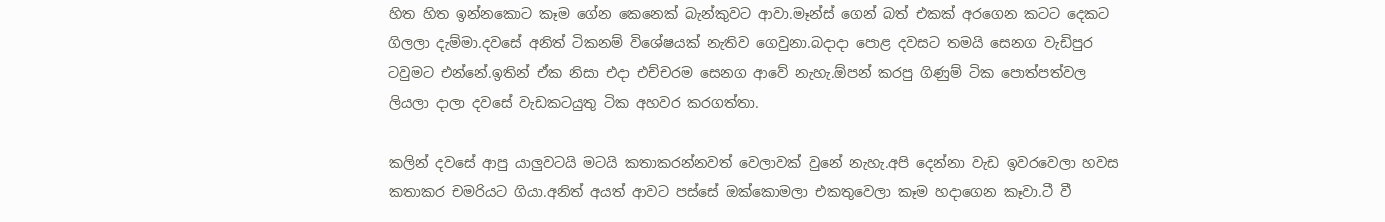හිත හිත ඉන්නකොට කෑම ගේන කෙනෙක් බැන්කුවට ආවා.මෑන්ස් ගෙන් බත් එකක් අරගෙන කටට දෙකට ගිලලා දැම්මා.දවසේ අනිත් ටිකනම් විශේෂයක් නැතිව ගෙවුනා.බදාදා පොළ දවසට තමයි සෙනග වැඩිපුර ටවුමට එන්නේ.ඉතින් ඒක නිසා එදා එච්චරම සෙනග ආවේ නැහැ.ඕපන් කරපු ගිණුම් ටික පොත්පත්වල ලියලා දාලා දවසේ වැඩකටයුතු ටික අහවර කරගත්තා.

කලින් දවසේ ආපු යාලුවටයි මටයි කතාකරන්නවත් වෙලාවක් වුනේ නැහැ.අපි දෙන්නා වැඩ ඉවරවෙලා හවස කතාකර චමරියට ගියා.අනිත් අයත් ආවට පස්සේ ඔක්කොමලා එකතුවෙලා කෑම හදාගෙන කෑවා.ටී වී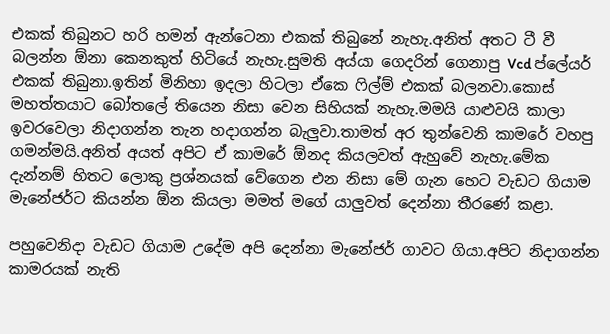එකක් තිබුනට හරි හමන් ඇන්ටෙනා එකක් තිබුනේ නැහැ.අනිත් අතට ටී වී බලන්න ඕනා කෙනකුත් හිටියේ නැහැ.සුමති අය්යා ගෙදරින් ගෙනාපු Vcd ප්ලේයර් එකක් තිබුනා.ඉතින් මිනිහා ඉදලා හිටලා ඒකෙ ෆිල්ම් එකක් බලනවා.කොස් මහත්තයාට බෝතලේ තියෙන නිසා වෙන සිහියක් නැහැ.මමයි යාළුවයි කාලා ඉවරවෙලා නිදාගන්න තැන හදාගන්න බැලුවා.තාමත් අර තුන්වෙනි කාමරේ වහපු ගමන්මයි.අනිත් අයත් අපිට ඒ කාමරේ ඕනද කියලවත් ඇහුවේ නැහැ.මේක දැන්නම් හිතට ලොකු ප්‍රශ්නයක් වේගෙන එන නිසා මේ ගැන හෙට වැඩට ගියාම මැනේජර්ට කියන්න ඕන කියලා මමත් මගේ යාලුවත් දෙන්නා තීරණේ කළා.

පහුවෙනිදා වැඩට ගියාම උදේම අපි දෙන්නා මැනේජර් ගාවට ගියා.අපිට නිදාගන්න කාමරයක් නැති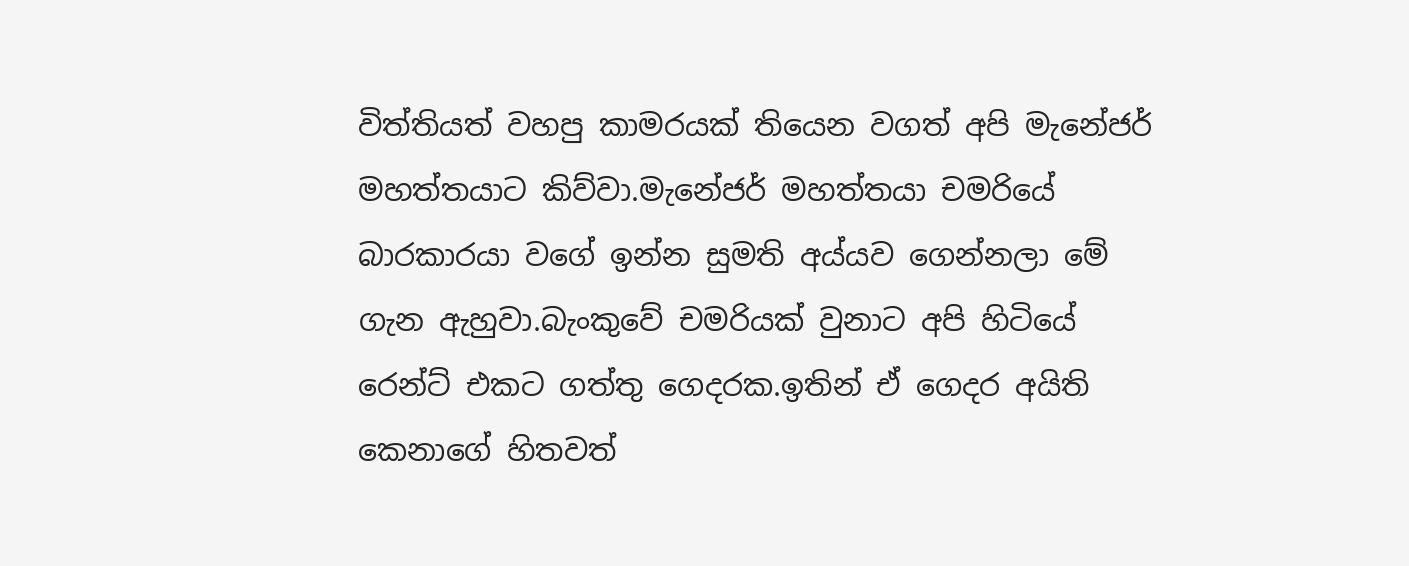විත්තියත් වහපු කාමරයක් තියෙන වගත් අපි මැනේජර් මහත්තයාට කිව්වා.මැනේජර් මහත්තයා චමරියේ බාරකාරයා වගේ ඉන්න සුමති අය්යව ගෙන්නලා මේ ගැන ඇහුවා.බැංකුවේ චමරියක් වුනාට අපි හිටියේ රෙන්ට් එකට ගත්තු ගෙදරක.ඉතින් ඒ ගෙදර අයිති කෙනාගේ හිතවත්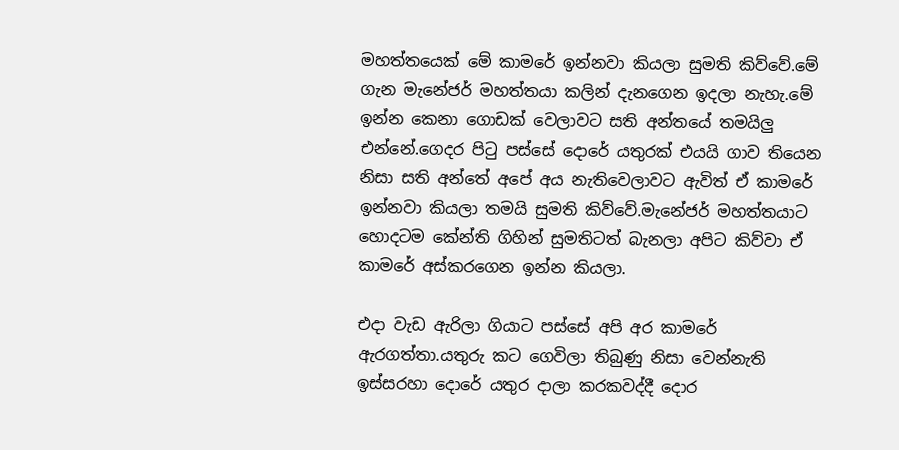මහත්තයෙක් මේ කාමරේ ඉන්නවා කියලා සුමති කිව්වේ.මේ ගැන මැනේජර් මහත්තයා කලින් දැනගෙන ඉදලා නැහැ.මේ ඉන්න කෙනා ගොඩක් වෙලාවට සති අන්තයේ තමයිලු එන්නේ.ගෙදර පිටු පස්සේ දොරේ යතුරක් එයයි ගාව තියෙන නිසා සති අන්තේ අපේ අය නැතිවෙලාවට ඇවිත් ඒ කාමරේ ඉන්නවා කියලා තමයි සුමති කිව්වේ.මැනේජර් මහත්තයාට හොදටම කේන්ති ගිහින් සුමතිටත් බැනලා අපිට කිව්වා ඒ කාමරේ අස්කරගෙන ඉන්න කියලා.

එදා වැඩ ඇරිලා ගියාට පස්සේ අපි අර කාමරේ ඇරගත්තා.යතුරු කට ගෙවිලා තිබුණු නිසා වෙන්නැති ඉස්සරහා දොරේ යතුර දාලා කරකවද්දී දොර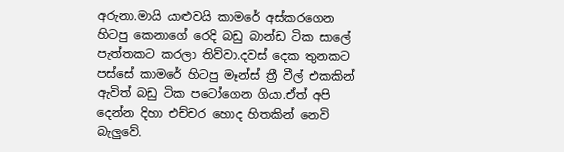අරුනා.මායි යාළුවයි කාමරේ අස්කරගෙන හිටපු කෙනාගේ රෙදි බඩු බාන්ඩ ටික සාලේ පැත්තකට කරලා තිව්වා.දවස් දෙක තුනකට පස්සේ කාමරේ හිටපු මෑන්ස් ත්‍රී වීල් එකකින් ඇවිත් බඩු ටික පටෝගෙන ගියා.ඒත් අපි දෙන්න දිහා එච්චර හොද හිතකින් නෙවි බැලුවේ.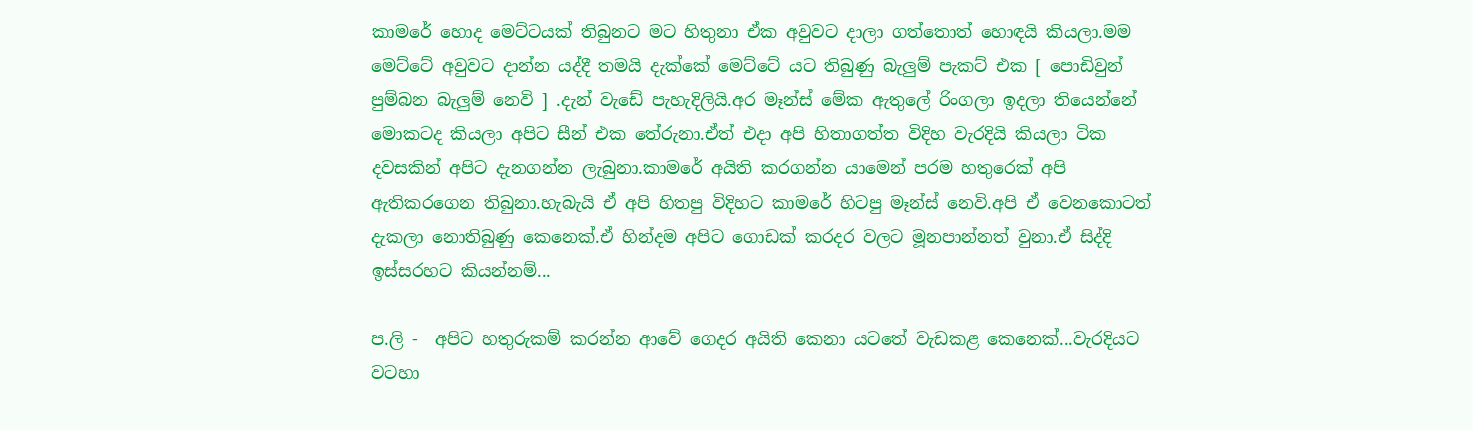කාමරේ හොද මෙට්ටයක් තිබුනට මට හිතුනා ඒක අවුවට දාලා ගත්තොත් හොඳයි කියලා.මම මෙට්ටේ අවුවට දාන්න යද්දී තමයි දැක්කේ මෙට්ටේ යට තිබුණු බැලුම් පැකට් එක [ පොඩිවුන් පුම්බන බැලුම් නෙවි ] .දැන් වැඩේ පැහැදිලියි.අර මෑන්ස් මේක ඇතුලේ රිංගලා ඉදලා තියෙන්නේ මොකටද කියලා අපිට සීන් එක තේරුනා.ඒත් එදා අපි හිතාගත්ත විදිහ වැරදියි කියලා ටික දවසකින් අපිට දැනගන්න ලැබුනා.කාමරේ අයිති කරගන්න යාමෙන් පරම හතුරෙක් අපි ඇතිකරගෙන තිබුනා.හැබැයි ඒ අපි හිතපු විදිහට කාමරේ හිටපු මෑන්ස් නෙවි.අපි ඒ වෙනකොටත් දැකලා නොතිබුණු කෙනෙක්.ඒ හින්දම අපිට ගොඩක් කරදර වලට මූනපාන්නත් වුනා.ඒ සිද්දි ඉස්සරහට කියන්නම්...

ප.ලි -  අපිට හතුරුකම් කරන්න ආවේ ගෙදර අයිති කෙනා යටතේ වැඩකළ කෙනෙක්...වැරදියට වටහා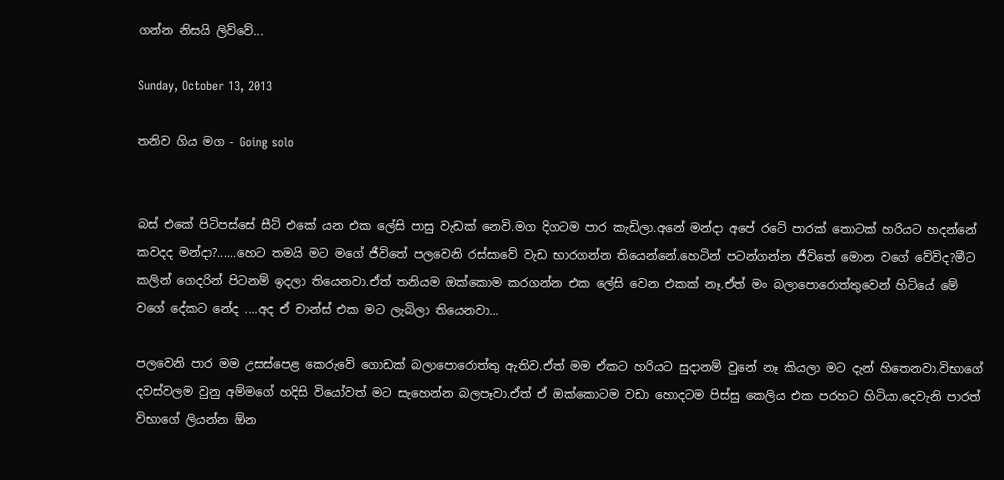ගන්න නිසයි ලිව්වේ...

Sunday, October 13, 2013

තනිව ගිය මග - Going solo


බස් එකේ පිටිපස්සේ සීට් එකේ යන එක ලේසි පාසු වැඩක් නෙවි.මග දිගටම පාර කැඩිලා.අනේ මන්දා අපේ රටේ පාරක් තොටක් හරියට හදන්නේ කවදද මන්දා?......හෙට තමයි මට මගේ ජීවිතේ පලවෙනි රස්සාවේ වැඩ භාරගන්න තියෙන්නේ.හෙටින් පටන්ගන්න ජීවිතේ මොන වගේ වේවිද?මීට කලින් ගෙදරින් පිටනම් ඉදලා තියෙනවා.ඒත් තනියම ඔක්කොම කරගන්න එක ලේසි වෙන එකක් නෑ.ඒත් මං බලාපොරොත්තුවෙන් හිටියේ මේ වගේ දේකට නේද ....අද ඒ චාන්ස් එක මට ලැබිලා තියෙනවා...

පලවෙනි පාර මම උසස්පෙළ කෙරුවේ ගොඩක් බලාපොරොත්තු ඇතිව.ඒත් මම ඒකට හරියට සුදානම් වුනේ නෑ කියලා මට දැන් හිතෙනවා.විභාගේ දවස්වලම වුනු අම්මගේ හදිසි වියෝවත් මට සැහෙන්න බලපෑවා.ඒත් ඒ ඔක්කොටම වඩා හොදටම පිස්සු කෙලිය එක පරහට හිටියා.දෙවැනි පාරත් විභාගේ ලියන්න ඕන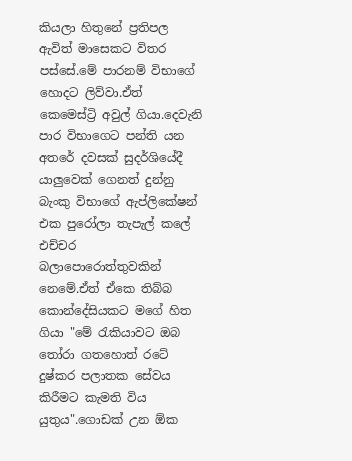කියලා හිතුනේ ප්‍රතිපල ඇවිත් මාසෙකට විතර පස්සේ.මේ පාරනම් විභාගේ හොදට ලිව්වා.ඒත් කෙමෙස්ට්‍රි අවුල් ගියා.දෙවැනි පාර විභාගෙට පන්ති යන අතරේ දවසක් සුදර්ශියේදී යාලුවෙක් ගෙනත් දුන්නු බැංකු විභාගේ ඇප්ලිකේෂන් එක පුරෝලා තැපැල් කලේ එච්චර බලාපොරොත්තුවකින් නෙමේ.ඒත් ඒකෙ තිබ්බ කොන්දේසියකට මගේ හිත ගියා "මේ රැකියාවට ඔබ තෝරා ගතහොත් රටේ දුෂ්කර පලාතක සේවය කිරීමට කැමති විය යුතුය".ගොඩක් උන ඕක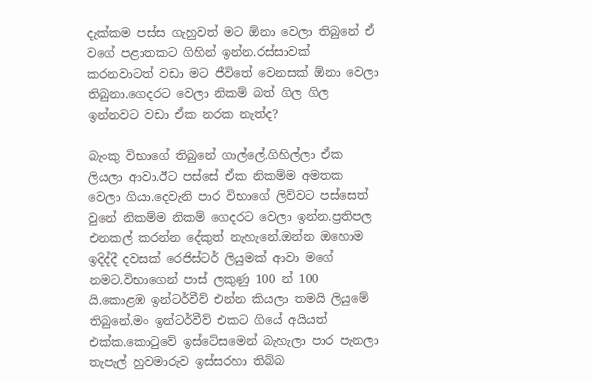දැක්කම පස්ස ගැහුවත් මට ඕනා වෙලා තිබුනේ ඒ වගේ පළාතකට ගිහින් ඉන්න.රස්සාවක් කරනවාටත් වඩා මට ජීවිතේ වෙනසක් ඕනා වෙලා තිබුනා.ගෙදරට වෙලා නිකම් බත් ගිල ගිල ඉන්නවට වඩා ඒක නරක නැත්ද?

බැංකු විභාගේ තිබුනේ ගාල්ලේ.ගිහිල්ලා ඒක ලියලා ආවා.ඊට පස්සේ ඒක නිකම්ම අමතක වෙලා ගියා.දෙවැනි පාර විභාගේ ලිව්වට පස්සෙත් වුනේ නිකම්ම නිකම් ගෙදරට වෙලා ඉන්න.ප්‍රතිපල එනකල් කරන්න දේකුත් නැහැනේ.ඔන්න ඔහොම ඉදිද්දී දවසක් රෙජිස්ටර් ලියුමක් ආවා මගේ නමට.විභාගෙන් පාස් ලකුණු 100 න් 100 යි.කොළඹ ඉන්ටර්වීව් එන්න කියලා තමයි ලියුමේ තිබුනේ.මං ඉන්ටර්වීව් එකට ගියේ අයියත් එක්ක.කොටුවේ ඉස්ටේසමෙන් බැහැලා පාර පැනලා තැපැල් හුවමාරුව ඉස්සරහා තිබ්බ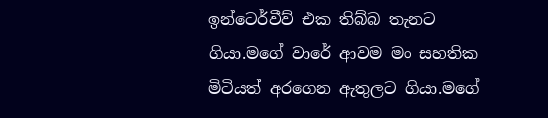ඉන්ටෙර්වීව් එක තිබ්බ තැනට ගියා.මගේ වාරේ ආවම මං සහතික මිටියත් අරගෙන ඇතුලට ගියා.මගේ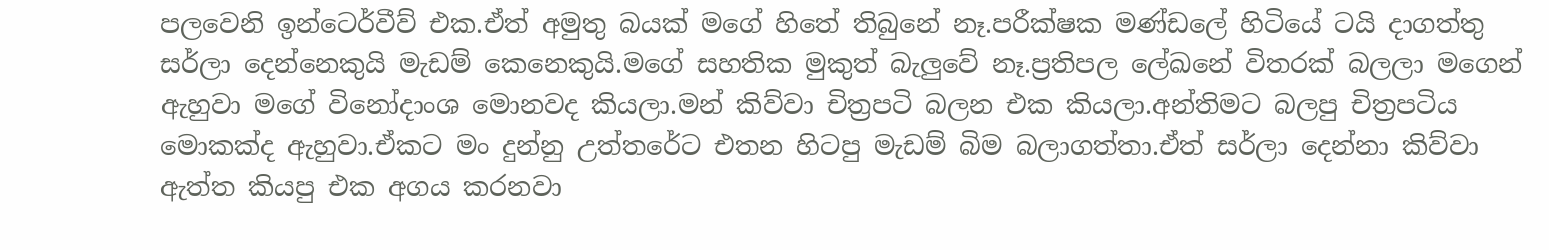පලවෙනි ඉන්ටෙර්වීව් එක.ඒත් අමුතු බයක් මගේ හිතේ තිබුනේ නෑ.පරීක්ෂක මණ්ඩලේ හිටියේ ටයි දාගත්තු සර්ලා දෙන්නෙකුයි මැඩම් කෙනෙකුයි.මගේ සහතික මුකුත් බැලුවේ නෑ.ප්‍රතිපල ලේඛනේ විතරක් බලලා මගෙන් ඇහුවා මගේ විනෝදාංශ මොනවද කියලා.මන් කිව්වා චිත්‍රපටි බලන එක කියලා.අන්තිමට බලපු චිත්‍රපටිය මොකක්ද ඇහුවා.ඒකට මං දුන්නු උත්තරේට එතන හිටපු මැඩම් බිම බලාගත්තා.ඒත් සර්ලා දෙන්නා කිව්වා ඇත්ත කියපු එක අගය කරනවා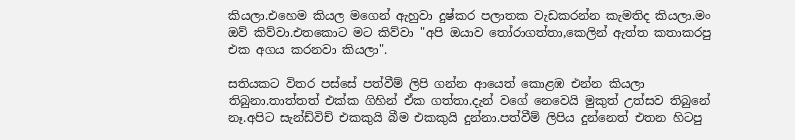කියලා.එහෙම කියල මගෙන් ඇහුවා දුෂ්කර පලාතක වැඩකරන්න කැමතිද කියලා.මං ඔව් කිව්වා.එතකොට මට කිව්වා "අපි ඔයාව තෝරාගත්තා,කෙලින් ඇත්ත කතාකරපු එක අගය කරනවා කියලා".

සතියකට විතර පස්සේ පත්වීම් ලිපි ගන්න ආයෙත් කොළඹ එන්න කියලා තිබුනා.තාත්තත් එක්ක ගිහින් ඒක ගත්තා.දැන් වගේ නෙවෙයි මුකුත් උත්සව තිබුනේ නෑ.අපිට සැන්ඩ්විච් එකකුයි බීම එකකුයි දුන්නා.පත්වීම් ලිපිය දුන්නෙත් එතන හිටපු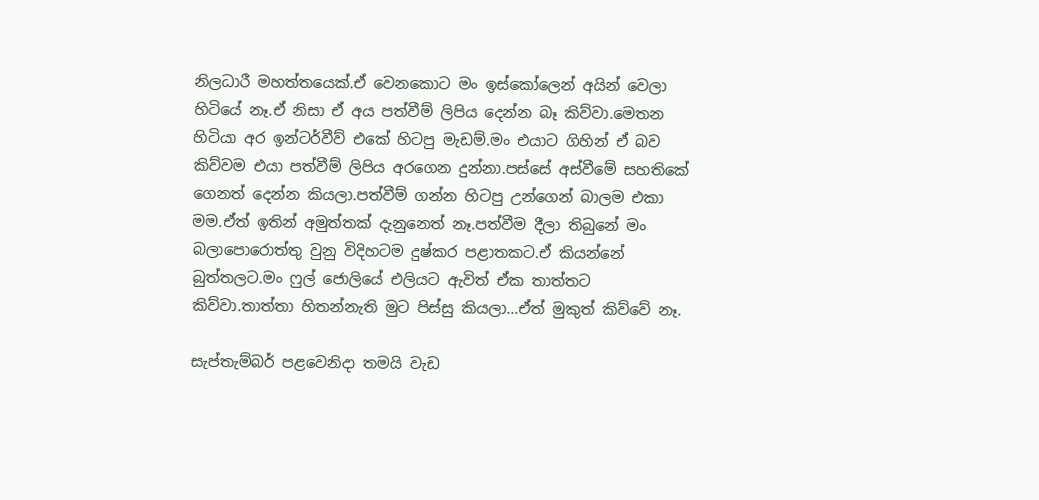නිලධාරී මහත්තයෙක්.ඒ වෙනකොට මං ඉස්කෝලෙන් අයින් වෙලා හිටියේ නෑ.ඒ නිසා ඒ අය පත්වීම් ලිපිය දෙන්න බෑ කිව්වා.මෙතන හිටියා අර ඉන්ටර්වීව් එකේ හිටපු මැඩම්.මං එයාට ගිහින් ඒ බව කිව්වම එයා පත්වීම් ලිපිය අරගෙන දුන්නා.පස්සේ අස්වීමේ සහතිකේ ගෙනත් දෙන්න කියලා.පත්වීම් ගන්න හිටපු උන්ගෙන් බාලම එකා මම.ඒත් ඉතින් අමුත්තක් දැනුනෙත් නෑ.පත්වීම දීලා තිබුනේ මං බලාපොරොත්තු වුනු විදිහටම දුෂ්කර පළාතකට.ඒ කියන්නේ බුත්තලට.මං ෆුල් ජොලියේ එලියට ඇවිත් ඒක තාත්තට කිව්වා.තාත්තා හිතන්නැති මුට පිස්සු කියලා...ඒත් මුකුත් කිව්වේ නෑ.

සැප්තැම්බර් පළවෙනිදා තමයි වැඩ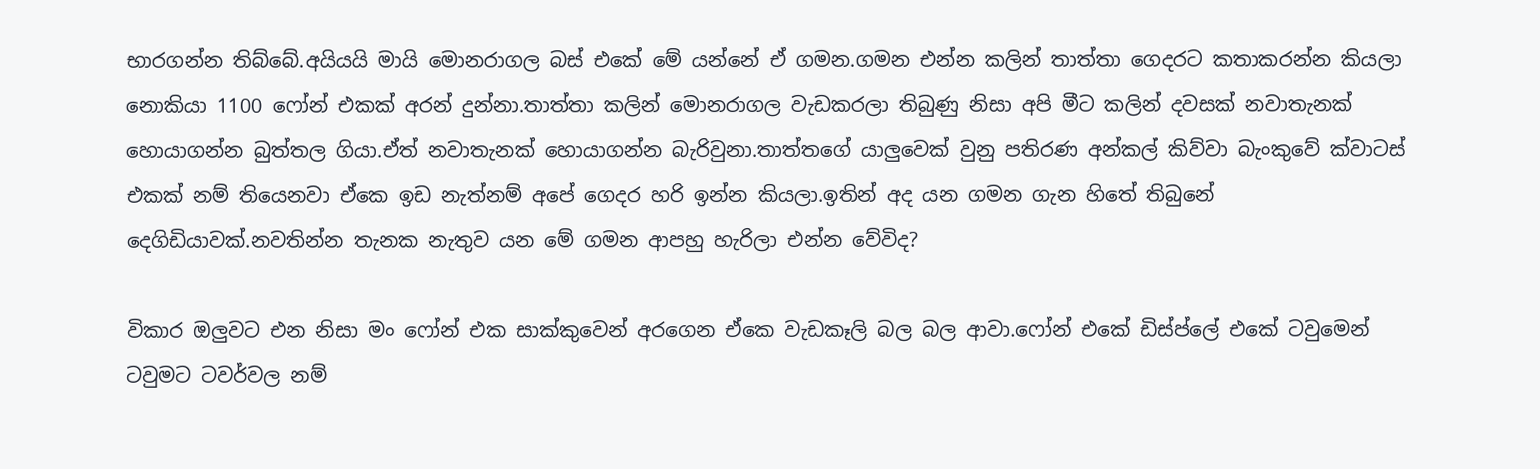භාරගන්න තිබ්බේ.අයියයි මායි මොනරාගල බස් එකේ මේ යන්නේ ඒ ගමන.ගමන එන්න කලින් තාත්තා ගෙදරට කතාකරන්න කියලා නොකියා 1100 ෆෝන් එකක් අරන් දුන්නා.තාත්තා කලින් මොනරාගල වැඩකරලා තිබුණු නිසා අපි මීට කලින් දවසක් නවාතැනක් හොයාගන්න බුත්තල ගියා.ඒත් නවාතැනක් හොයාගන්න බැරිවුනා.තාත්තගේ යාලුවෙක් වුනු පතිරණ අන්කල් කිව්වා බැංකුවේ ක්වාටස් එකක් නම් තියෙනවා ඒකෙ ඉඩ නැත්නම් අපේ ගෙදර හරි ඉන්න කියලා.ඉතින් අද යන ගමන ගැන හිතේ තිබුනේ දෙගිඩියාවක්.නවතින්න තැනක නැතුව යන මේ ගමන ආපහු හැරිලා එන්න වේවිද?

විකාර ඔලුවට එන නිසා මං ෆෝන් එක සාක්කුවෙන් අරගෙන ඒකෙ වැඩකෑලි බල බල ආවා.ෆෝන් එකේ ඩිස්ප්ලේ එකේ ටවුමෙන් ටවුමට ටවර්වල නම්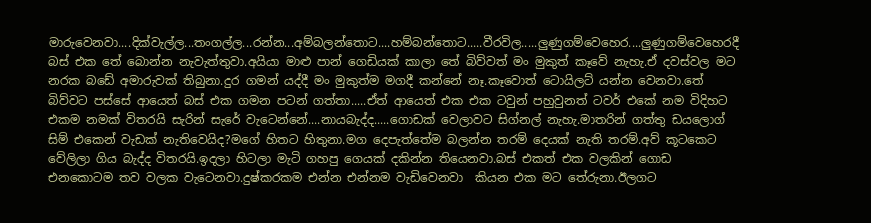මාරුවෙනවා....දික්වැල්ල...තංගල්ල...රන්න...අම්බලන්තොට....හම්බන්තොට.....වීරවිල.....ලුණුගම්වෙහෙර....ලුණුගම්වෙහෙරදී බස් එක තේ බොන්න නැවැත්තුවා.අයියා මාළු පාන් ගෙඩියක් කාලා තේ බිව්වත් මං මුකුත් කෑවේ නැහැ.ඒ දවස්වල මට නරක බඩේ අමාරුවක් තිබුනා.දුර ගමන් යද්දී මං මුකුත්ම මගදී කන්නේ නෑ.කෑවොත් ටොයිලට් යන්න වෙනවා.තේ බිව්වට පස්සේ ආයෙත් බස් එක ගමන පටන් ගත්තා.....ඒත් ආයෙත් එක එක ටවුන් පහුවුනත් ටවර් එකේ නම විදිහට එකම නමක් විතරයි සැරින් සැරේ වැටෙන්නේ....නායබැද්ද.....ගොඩක් වෙලාවට සිග්නල් නැහැ.මාතරින් ගත්තු ඩයලොග් සිම් එකෙන් වැඩක් නැතිවෙයිද?මගේ හිතට හිතුනා.මග දෙපැත්තේම බලන්න තරම් දෙයක් නැති තරම්.අව් කූටකෙට වේලිලා ගිය බැද්ද විතරයි.ඉදලා හිටලා මැටි ගහපු ගෙයක් දකින්න තියෙනවා.බස් එකත් එක වලකින් ගොඩ එනකොටම තව වලක වැටෙනවා.දුෂ්කරකම එන්න එන්නම වැඩිවෙනවා  කියන එක මට තේරුනා.ඊලගට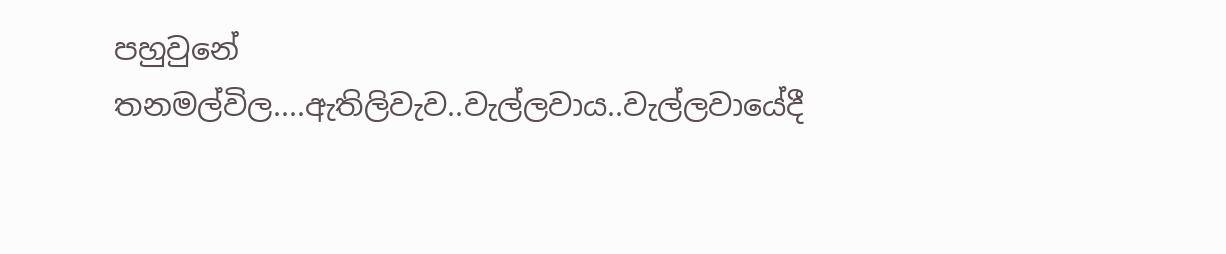පහුවුනේ තනමල්විල....ඇතිලිවැව..වැල්ලවාය..වැල්ලවායේදී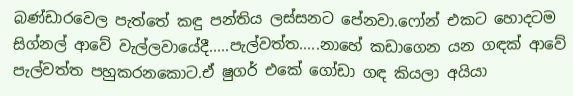බණ්ඩාරවෙල පැත්තේ කඳු පන්තිය ලස්සනට පේනවා.ෆෝන් එකට හොදටම සිග්නල් ආවේ වැල්ලවායේදී.....පැල්වත්ත.....නාහේ කඩාගෙන යන ගඳක් ආවේ පැල්වත්ත පහුකරනකොට.ඒ ෂුගර් එකේ ගෝඩා ගඳ කියලා අයියා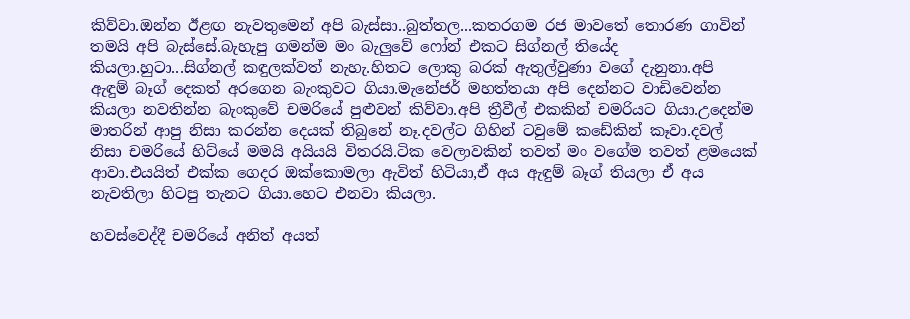කිව්වා.ඔන්න ඊළඟ නැවතුමෙන් අපි බැස්සා..බුත්තල...කතරගම රජ මාවතේ තොරණ ගාවින් තමයි අපි බැස්සේ.බැහැපු ගමන්ම මං බැලුවේ ෆෝන් එකට සිග්නල් තියේද කියලා.හුටා...සිග්නල් කඳුලක්වත් නැහැ.හිතට ලොකු බරක් ඇතුල්වුණා වගේ දැනුනා.අපි ඇඳුම් බෑග් දෙකත් අරගෙන බැංකුවට ගියා.මැනේජර් මහත්තයා අපි දෙන්නට වාඩිවෙන්න කියලා නවතින්න බැංකුවේ චමරියේ පුළුවන් කිව්වා.අපි ත්‍රීවීල් එකකින් චමරියට ගියා.උදෙන්ම මාතරින් ආපු නිසා කරන්න දෙයක් තිබුනේ නෑ.දවල්ට ගිහින් ටවුමේ කඩේකින් කෑවා.දවල් නිසා චමරියේ හිට්යේ මමයි අයියයි විතරයි.ටික වෙලාවකින් තවත් මං වගේම තවත් ළමයෙක් ආවා.එයයිත් එක්ක ගෙදර ඔක්කොමලා ඇවිත් හිටියා,ඒ අය ඇඳුම් බෑග් තියලා ඒ අය නැවතිලා හිටපු තැනට ගියා.හෙට එනවා කියලා.

හවස්වෙද්දී චමරියේ අනිත් අයත්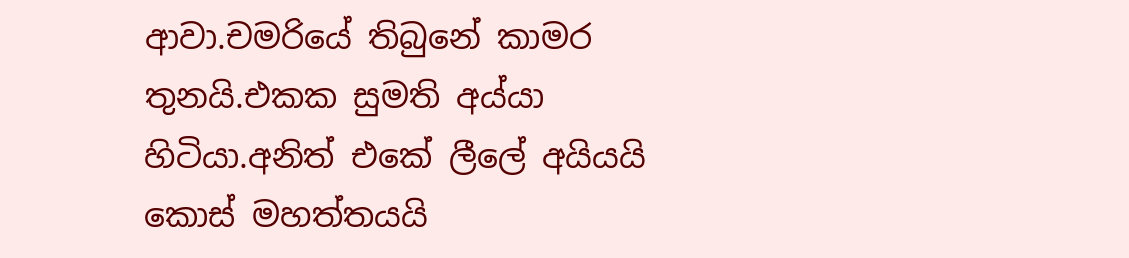ආවා.චමරියේ තිබුනේ කාමර තුනයි.එකක සුමති අය්යා හිටියා.අනිත් එකේ ලීලේ අයියයි කොස් මහත්තයයි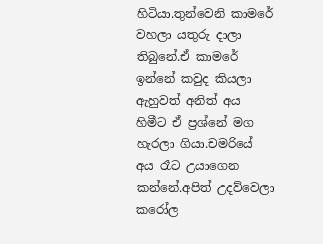හිටියා.තුන්වෙනි කාමරේ වහලා යතුරු දාලා තිබුනේ.ඒ කාමරේ ඉන්නේ කවුද කියලා ඇහුවත් අනිත් අය හිමීට ඒ ප්‍රශ්නේ මග හැරලා ගියා.චමරියේ අය රෑට උයාගෙන කන්නේ.අපිත් උදව්වෙලා කරෝල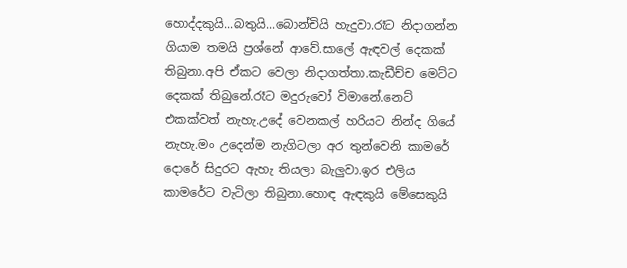හොද්දකුයි...බතුයි...බොන්චියි හැදුවා.රෑට නිදාගන්න ගියාම තමයි ප්‍රශ්නේ ආවේ.සාලේ ඇඳවල් දෙකක් තිබුනා.අපි ඒකට වෙලා නිදාගත්තා.කැඩීච්ච මෙට්ට දෙකක් තිබුනේ.රෑට මදුරුවෝ විමානේ.නෙට් එකක්වත් නැහැ.උදේ වෙනකල් හරියට නින්ද ගියේ නැහැ.මං උදෙන්ම නැගිටලා අර තුන්වෙනි කාමරේ දොරේ සිදුරට ඇහැ තියලා බැලුවා.ඉර එලිය කාමරේට වැටිලා තිබුනා.හොඳ ඇඳකුයි මේසෙකුයි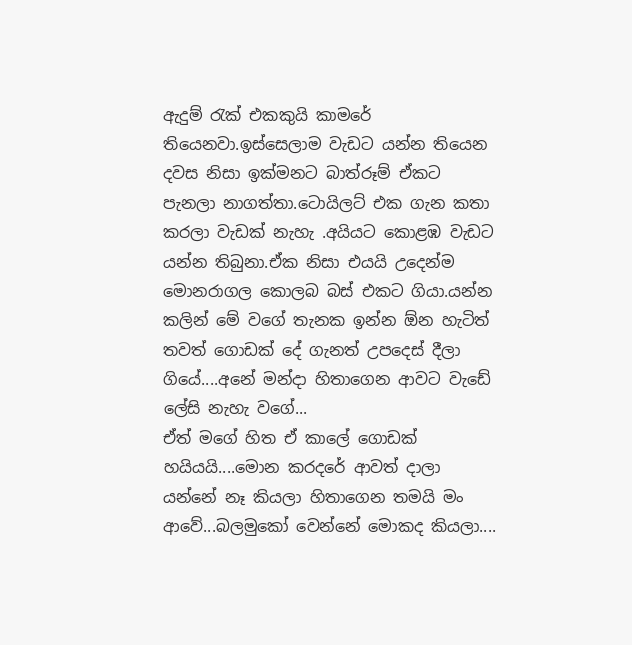ඇදුම් රැක් එකකුයි කාමරේ තියෙනවා.ඉස්සෙලාම වැඩට යන්න තියෙන දවස නිසා ඉක්මනට බාත්රූම් ඒකට පැනලා නාගත්තා.ටොයිලට් එක ගැන කතා කරලා වැඩක් නැහැ .අයියට කොළඹ වැඩට යන්න තිබුනා.ඒක නිසා එයයි උදෙන්ම මොනරාගල කොලබ බස් එකට ගියා.යන්න කලින් මේ වගේ තැනක ඉන්න ඕන හැටිත් තවත් ගොඩක් දේ ගැනත් උපදෙස් දීලා ගියේ....අනේ මන්දා හිතාගෙන ආවට වැඩේ ලේසි නැහැ වගේ...
ඒත් මගේ හිත ඒ කාලේ ගොඩක් හයියයි....මොන කරදරේ ආවත් දාලා යන්නේ නෑ කියලා හිතාගෙන තමයි මං ආවේ...බලමුකෝ වෙන්නේ මොකද කියලා....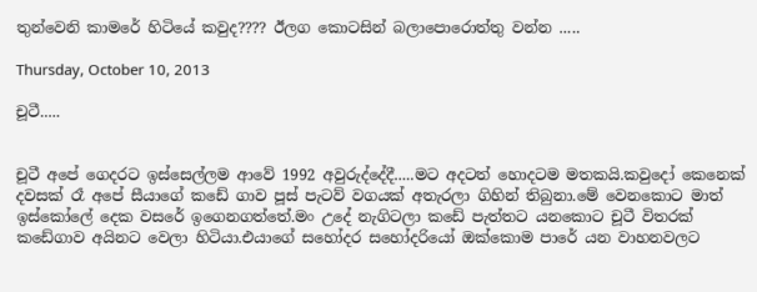තුන්වෙනි කාමරේ හිටියේ කවුද???? ඊලග කොටසින් බලාපොරොත්තු වන්න .....

Thursday, October 10, 2013

චූටී.....


චූටී අපේ ගෙදරට ඉස්සෙල්ලම ආවේ 1992 අවුරුද්දේදී.....මට අදටත් හොදටම මතකයි.කවුදෝ කෙනෙක් දවසක් රෑ අපේ සීයාගේ කඩේ ගාව පූස් පැටව් වගයක් අතැරලා ගිහින් තිබුනා.මේ වෙනකොට මාත් ඉස්කෝලේ දෙක වසරේ ඉගෙනගත්තේ.මං උදේ නැගිටලා කඩේ පැත්තට යනකොට චූටී විතරක් කඩේගාව අයිනට වෙලා හිටියා.එයාගේ සහෝදර සහෝදරියෝ ඔක්කොම පාරේ යන වාහනවලට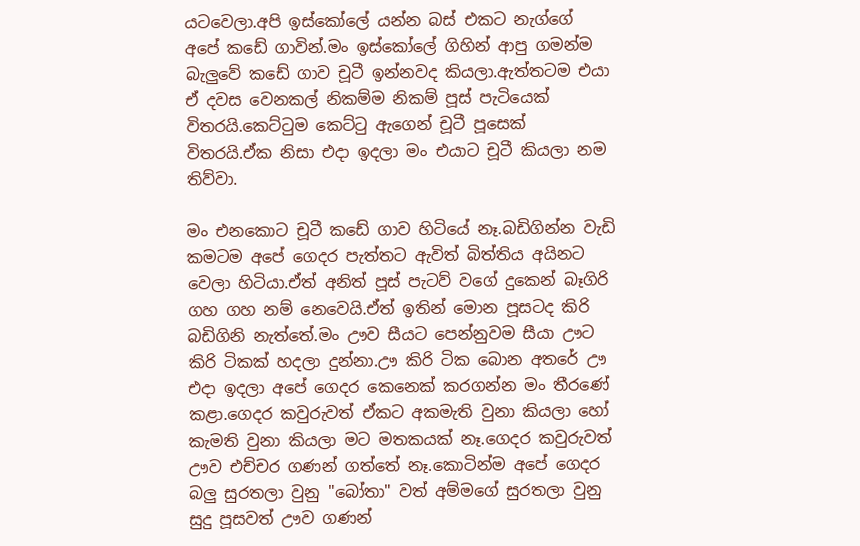යටවෙලා.අපි ඉස්කෝලේ යන්න බස් එකට නැග්ගේ අපේ කඩේ ගාවින්.මං ඉස්කෝලේ ගිහින් ආපු ගමන්ම බැලුවේ කඩේ ගාව චූටී ඉන්නවද කියලා.ඇත්තටම එයා ඒ දවස වෙනකල් නිකම්ම නිකම් පූස් පැටියෙක් විතරයි.කෙට්ටුම කෙට්ටු ඇගෙන් චූටී පූසෙක් විතරයි.ඒක නිසා එදා ඉදලා මං එයාට චූටී කියලා නම තිව්වා.

මං එනකොට චූටී කඩේ ගාව හිටියේ නෑ.බඩිගින්න වැඩි කමටම අපේ ගෙදර පැත්තට ඇවිත් බිත්තිය අයිනට වෙලා හිටියා.ඒත් අනිත් පූස් පැටව් වගේ දුකෙන් බෑගිරි ගහ ගහ නම් නෙවෙයි.ඒත් ඉතින් මොන පූසටද කිරි බඩිගිනි නැත්තේ.මං ඌව සීයට පෙන්නුවම සීයා ඌට කිරි ටිකක් හදලා දුන්නා.ඌ කිරි ටික බොන අතරේ ඌ එදා ඉදලා අපේ ගෙදර කෙනෙක් කරගන්න මං තීරණේ කළා.ගෙදර කවුරුවත් ඒකට අකමැති වුනා කියලා හෝ කැමති වුනා කියලා මට මතකයක් නෑ.ගෙදර කවුරුවත් ඌව එච්චර ගණන් ගත්තේ නෑ.කොටින්ම අපේ ගෙදර බලු සුරතලා වුනු "බෝතා" වත් අම්මගේ සුරතලා වුනු සුදු පූසවත් ඌව ගණන්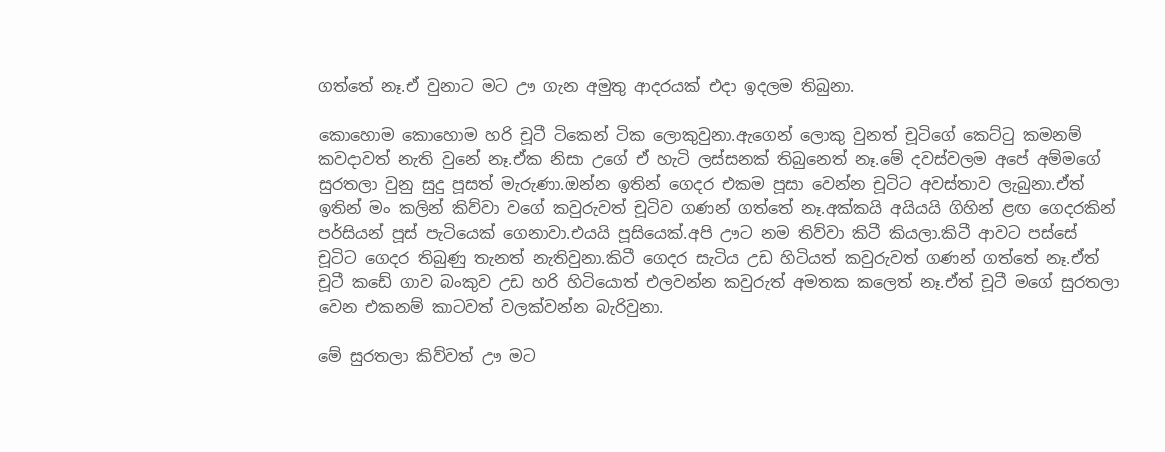ගත්තේ නෑ.ඒ වුනාට මට ඌ ගැන අමුතු ආදරයක් එදා ඉදලම තිබුනා.

කොහොම කොහොම හරි චූටී ටිකෙන් ටික ලොකුවුනා.ඇගෙන් ලොකු වුනත් චූටිගේ කෙට්ටු කමනම් කවදාවත් නැති වුනේ නෑ.ඒක නිසා උගේ ඒ හැටි ලස්සනක් තිබුනෙත් නෑ.මේ දවස්වලම අපේ අම්මගේ සුරතලා වුනු සුදු පූසත් මැරුණා.ඔන්න ඉතින් ගෙදර එකම පූසා වෙන්න චූටිට අවස්තාව ලැබුනා.ඒත් ඉතින් මං කලින් කිව්වා වගේ කවුරුවත් චූටිව ගණන් ගත්තේ නෑ.අක්කයි අයියයි ගිහින් ළඟ ගෙදරකින් පර්සියන් පූස් පැටියෙක් ගෙනාවා.එයයි පූසියෙක්.අපි ඌට නම තිව්වා කිටී කියලා.කිටී ආවට පස්සේ චූටිට ගෙදර තිබුණු තැනත් නැතිවුනා.කිටී ගෙදර සැටිය උඩ හිටියත් කවුරුවත් ගණන් ගත්තේ නෑ.ඒත් චූටී කඩේ ගාව බංකුව උඩ හරි හිටියොත් එලවන්න කවුරුත් අමතක කලෙත් නෑ.ඒත් චූටී මගේ සුරතලා වෙන එකනම් කාටවත් වලක්වන්න බැරිවුනා.

මේ සුරතලා කිව්වත් ඌ මට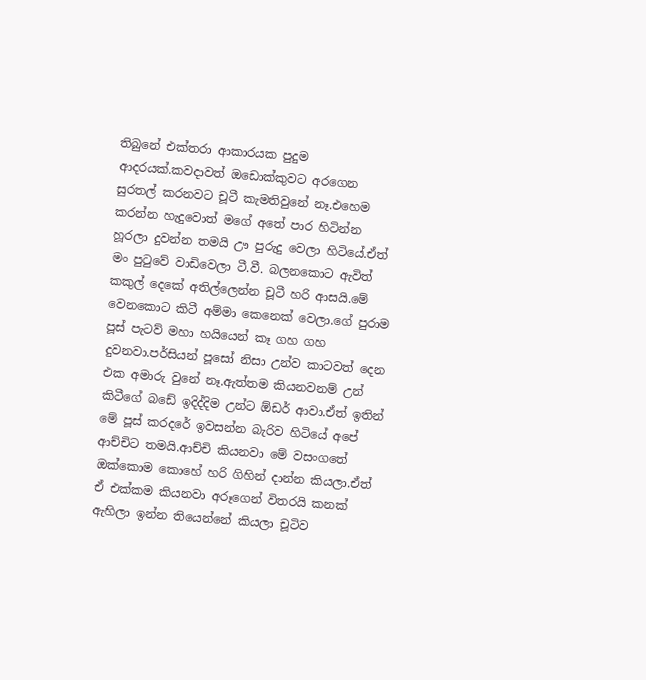තිබුනේ එක්තරා ආකාරයක පුදුම ආදරයක්.කවදාවත් ඔඩොක්කුවට අරගෙන සුරතල් කරනවට චූටී කැමතිවුනේ නෑ.එහෙම කරන්න හැදුවොත් මගේ අතේ පාර හිටින්න හූරලා දුවන්න තමයි ඌ පුරුදු වෙලා හිටියේ.ඒත් මං පුටුවේ වාඩිවෙලා ටී.වී. බලනකොට ඇවිත් කකුල් දෙකේ අතිල්ලෙන්න චූටී හරි ආසයි.මේ වෙනකොට කිටී අම්මා කෙනෙක් වෙලා.ගේ පුරාම පූස් පැටව් මහා හයියෙන් කෑ ගහ ගහ දුවනවා.පර්සියන් පූසෝ නිසා උන්ව කාටවත් දෙන එක අමාරු වුනේ නෑ.ඇත්තම කියනවනම් උන් කිටීගේ බඩේ ඉදිද්දිම උන්ට ඕඩර් ආවා.ඒත් ඉතින් මේ පූස් කරදරේ ඉවසන්න බැරිව හිටියේ අපේ ආච්චිට තමයි.ආච්චි කියනවා මේ වසංගතේ ඔක්කොම කොහේ හරි ගිහින් දාන්න කියලා.ඒත් ඒ එක්කම කියනවා අරූගෙන් විතරයි කනක් ඇහිලා ඉන්න තියෙන්නේ කියලා චූටිව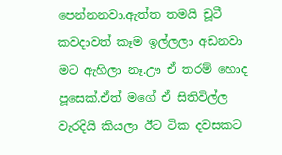පෙන්නනවා.ඇත්ත තමයි චූටී කවදාවත් කෑම ඉල්ලලා අඩනවා මට ඇහිලා නෑ.ඌ ඒ තරම් හොද පූසෙක්.ඒත් මගේ ඒ සිතිවිල්ල වැරදියි කියලා ඊට ටික දවසකට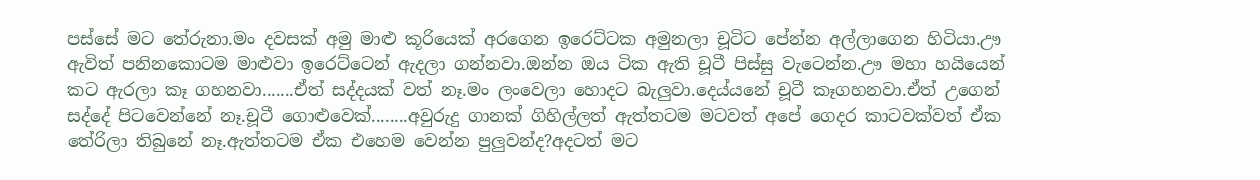පස්සේ මට තේරුනා.මං දවසක් අමු මාළු කූරියෙක් අරගෙන ඉරෙට්ටක අමුනලා චූටිට පේන්න අල්ලාගෙන හිටියා.ඌ ඇවිත් පනිනකොටම මාළුවා ඉරෙට්ටෙන් ඇදලා ගන්නවා.ඔන්න ඔය ටික ඇති චූටී පිස්සු වැටෙන්න.ඌ මහා හයියෙන් කට ඇරලා කෑ ගහනවා.......ඒත් සද්දයක් වත් නෑ.මං ලංවෙලා හොදට බැලුවා.දෙය්යනේ චූටී කෑගහනවා.ඒත් උගෙන් සද්දේ පිටවෙන්නේ නෑ.චූටී ගොළුවෙක්........අවුරුදු ගානක් ගිහිල්ලත් ඇත්තටම මටවත් අපේ ගෙදර කාටවක්වත් ඒක තේරිලා තිබුනේ නෑ.ඇත්තටම ඒක එහෙම වෙන්න පුලුවන්ද?අදටත් මට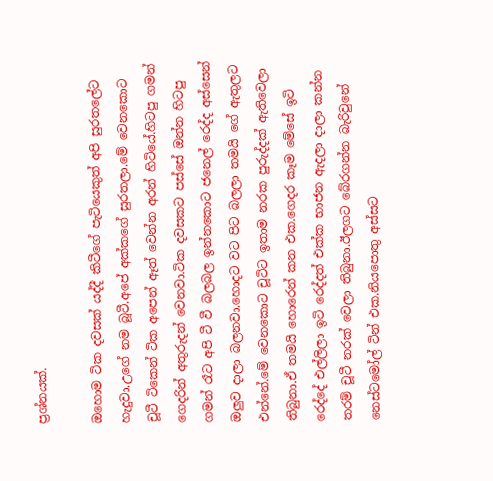ප්‍රශ්නයක්.

ඔහොම ටික දවසක් යද්දී කිටීගේ පැටියෙකුත් අපි සුරතලේට හැදුවා.උගේ නම බූටී.අපේ අක්කගේ සුරතලා.මේ වෙනකොට චූටී ටිකෙන් ටික අපෙන් ඈත් වෙන්න අරන් හිටියේ.හිටපු ගමන් ගෙදරින් අතුරුදන් වෙනවා.ටික දවසකට පස්සේ ඔන්න හිටපු ගමන් රෑට අපි ටී වී බලබල ඉන්නකොට ජනෙල් රෙද්ද අස්සෙන් ඔලුව දාලා බලනවා.හොදට වට පිට බලලා තමයි ගේ ඇතුලට එන්නේ.මේ වෙනකොට චූටිට ඉතාම නරක පුරුද්දක් ඇතිවෙලා තිබුනා.ඒ තමයි හොරෙන් කන එක.ගෙදර කෑම මේසේ ඉටි රෙද්දේ එල්ලිලා ඉටි රෙද්දත් එක්ක භාජන ඇදලා දාලා කන්න තරම් චූටී නරක් වෙලා තිබුනා.ඊලගට බේරගන්න බැරිවුනේ නෙස්ටමෝල් ටින් එක.නියපොතු අස්සට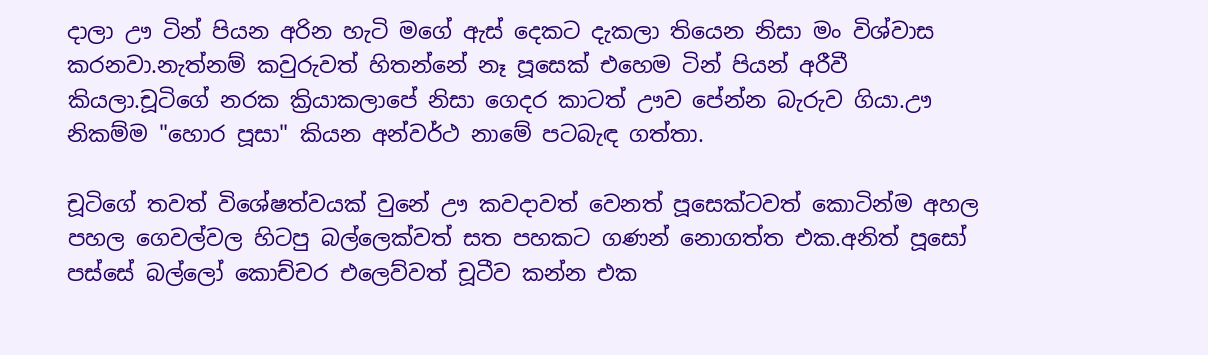දාලා ඌ ටින් පියන අරින හැටි මගේ ඇස් දෙකට දැකලා තියෙන නිසා මං විශ්වාස කරනවා.නැත්නම් කවුරුවත් හිතන්නේ නෑ පූසෙක් එහෙම ටින් පියන් අරීවී කියලා.චූටිගේ නරක ක්‍රියාකලාපේ නිසා ගෙදර කාටත් ඌව පේන්න බැරුව ගියා.ඌ නිකම්ම "හොර පූසා" කියන අන්වර්ථ නාමේ පටබැඳ ගත්තා.

චූටිගේ තවත් විශේෂත්වයක් වුනේ ඌ කවදාවත් වෙනත් පූසෙක්ටවත් කොටින්ම අහල පහල ගෙවල්වල හිටපු බල්ලෙක්වත් සත පහකට ගණන් නොගත්ත එක.අනිත් පූසෝ පස්සේ බල්ලෝ කොච්චර එලෙව්වත් චූටීව කන්න එක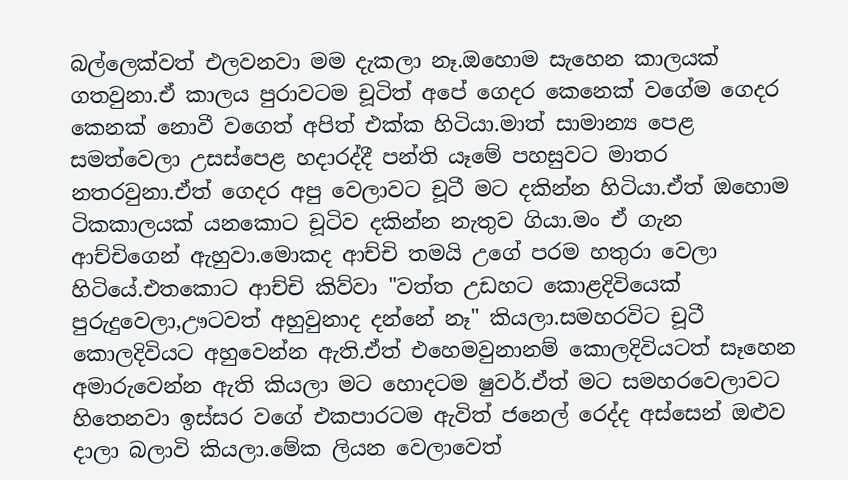බල්ලෙක්වත් එලවනවා මම දැකලා නෑ.ඔහොම සැහෙන කාලයක් ගතවුනා.ඒ කාලය පුරාවටම චූටිත් අපේ ගෙදර කෙනෙක් වගේම ගෙදර කෙනක් නොවී වගෙත් අපිත් එක්ක හිටියා.මාත් සාමාන්‍ය පෙළ සමත්වෙලා උසස්පෙළ හදාරද්දී පන්ති යෑමේ පහසුවට මාතර නතරවුනා.ඒත් ගෙදර අපු වෙලාවට චූටී මට දකින්න හිටියා.ඒත් ඔහොම ටිකකාලයක් යනකොට චූටිව දකින්න නැතුව ගියා.මං ඒ ගැන ආච්චිගෙන් ඇහුවා.මොකද ආච්චි තමයි උගේ පරම හතුරා වෙලා හිටියේ.එතකොට ආච්චි කිව්වා "වත්ත උඩහට කොළදිවියෙක් පුරුදුවෙලා,ඌටවත් අහුවුනාද දන්නේ නෑ" කියලා.සමහරවිට චූටී කොලදිවියට අහුවෙන්න ඇති.ඒත් එහෙමවුනානම් කොලදිවියටත් සෑහෙන අමාරුවෙන්න ඇති කියලා මට හොදටම ෂුවර්.ඒත් මට සමහරවෙලාවට හිතෙනවා ඉස්සර වගේ එකපාරටම ඇවිත් ජනෙල් රෙද්ද අස්සෙන් ඔළුව දාලා බලාවි කියලා.මේක ලියන වෙලාවෙත්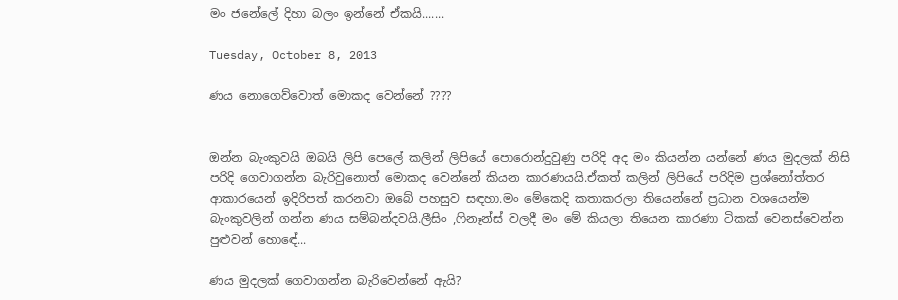මං ජනේලේ දිහා බලං ඉන්නේ ඒකයි.......

Tuesday, October 8, 2013

ණය නොගෙව්වොත් මොකද වෙන්නේ ????


ඔන්න බැංකුවයි ඔබයි ලිපි පෙලේ කලින් ලිපියේ පොරොන්දුවුණු පරිදි අද මං කියන්න යන්නේ ණය මුදලක් නිසි පරිදි ගෙවාගන්න බැරිවුනොත් මොකද වෙන්නේ කියන කාරණයයි.ඒකත් කලින් ලිපියේ පරිදිම ප්‍රශ්නෝත්තර ආකාරයෙන් ඉදිරිපත් කරනවා ඔබේ පහසුව සඳහා.මං මේකෙදි කතාකරලා තියෙන්නේ ප්‍රධාන වශයෙන්ම බැංකුවලින් ගන්න ණය සම්බන්දවයි.ලීසිං ,ෆිනෑන්ස් වලදී මං මේ කියලා තියෙන කාරණා ටිකක් වෙනස්වෙන්න පුළුවන් හොඳේ...

ණය මුදලක් ගෙවාගන්න බැරිවෙන්නේ ඇයි?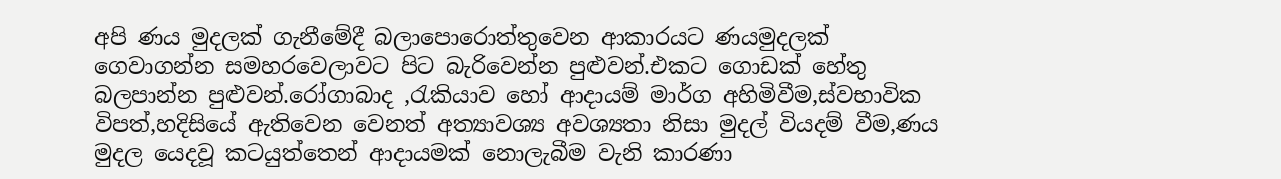අපි ණය මුදලක් ගැනීමේදී බලාපොරොත්තුවෙන ආකාරයට ණයමුදලක් ගෙවාගන්න සමහරවෙලාවට පිට බැරිවෙන්න පුළුවන්.එකට ගොඩක් හේතු බලපාන්න පුළුවන්.රෝගාබාද ,රැකියාව හෝ ආදායම් මාර්ග අහිමිවීම,ස්වභාවික විපත්,හදිසියේ ඇතිවෙන වෙනත් අත්‍යාවශ්‍ය අවශ්‍යතා නිසා මුදල් වියදම් වීම,ණය මුදල යෙදවූ කටයුත්තෙන් ආදායමක් නොලැබීම වැනි කාරණා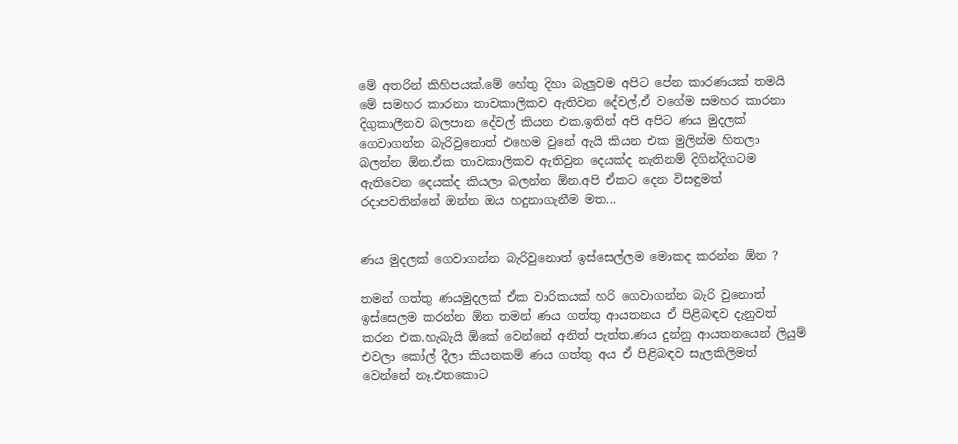මේ අතරින් කිහිපයක්.මේ හේතු දිහා බැලුවම අපිට පේන කාරණයක් තමයි මේ සමහර කාරනා තාවකාලිකව ඇතිවන දේවල්,ඒ වගේම සමහර කාරනා දිගුකාලීනව බලපාන දේවල් කියන එක.ඉතින් අපි අපිට ණය මුදලක් ගෙවාගන්න බැරිවුනොත් එහෙම වුනේ ඇයි කියන එක මුලින්ම හිතලා බලන්න ඕන.ඒක තාවකාලිකව ඇතිවුන දෙයක්ද නැතිනම් දිගින්දිගටම ඇතිවෙන දෙයක්ද කියලා බලන්න ඕන.අපි ඒකට දෙන විසඳුමත් රදාපවතින්නේ ඔන්න ඔය හදුනාගැනීම මත...


ණය මුදලක් ගෙවාගන්න බැරිවුනොත් ඉස්සෙල්ලම මොකද කරන්න ඕන ?

තමන් ගත්තු ණයමුදලක් ඒක වාරිකයක් හරි ගෙවාගන්න බැරි වුනොත් ඉස්සෙලම කරන්න ඕන තමන් ණය ගත්තු ආයතනය ඒ පිළිබඳව දැනුවත් කරන එක.හැබැයි ඕකේ වෙන්නේ අනිත් පැත්ත.ණය දුන්නු ආයතනයෙන් ලියුම් එවලා කෝල් දීලා කියනකම් ණය ගත්තු අය ඒ පිළිබඳව සැලකිලිමත් වෙන්නේ නෑ.එතකොට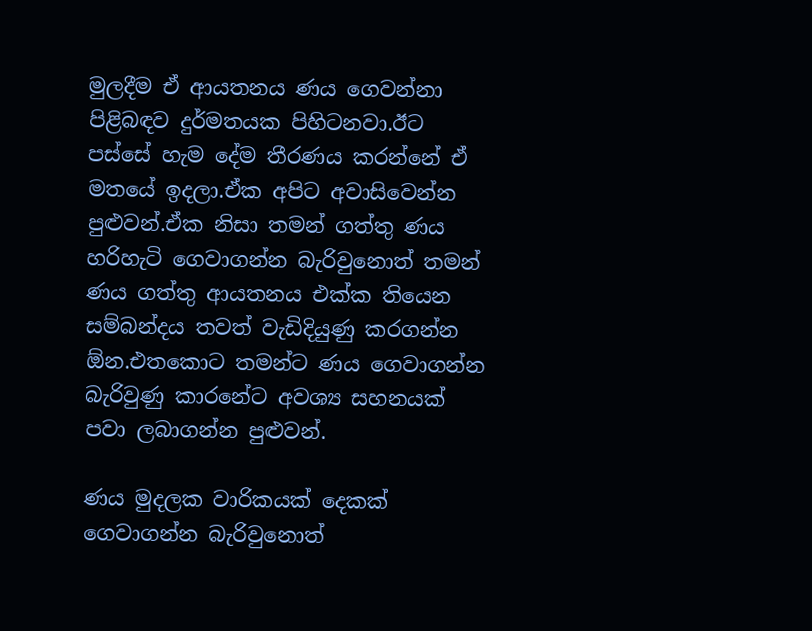මුලදීම ඒ ආයතනය ණය ගෙවන්නා පිළිබඳව දුර්මතයක පිහිටනවා.ඊට පස්සේ හැම දේම තීරණය කරන්නේ ඒ මතයේ ඉදලා.ඒක අපිට අවාසිවෙන්න පුළුවන්.ඒක නිසා තමන් ගත්තු ණය හරිහැටි ගෙවාගන්න බැරිවුනොත් තමන් ණය ගත්තු ආයතනය එක්ක තියෙන සම්බන්දය තවත් වැඩිදියුණු කරගන්න ඕන.එතකොට තමන්ට ණය ගෙවාගන්න බැරිවුණු කාරනේට අවශ්‍ය සහනයක් පවා ලබාගන්න පුළුවන්.

ණය මුදලක වාරිකයක් දෙකක් ගෙවාගන්න බැරිවුනොත්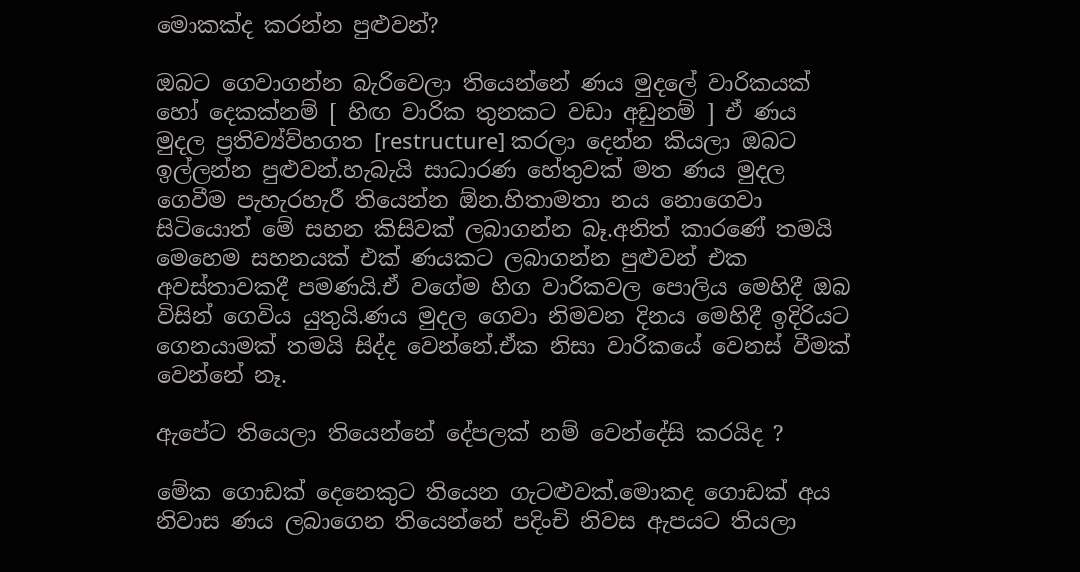මොකක්ද කරන්න පුළුවන්?

ඔබට ගෙවාගන්න බැරිවෙලා තියෙන්නේ ණය මුදලේ වාරිකයක් හෝ දෙකක්නම් [ හිඟ වාරික තුනකට වඩා අඩුනම් ] ඒ ණය මුදල ප්‍රතිව්‍ය්ව්හගත [restructure] කරලා දෙන්න කියලා ඔබට ඉල්ලන්න පුළුවන්.හැබැයි සාධාරණ හේතුවක් මත ණය මුදල ගෙවීම පැහැරහැරී තියෙන්න ඕන.හිතාමතා නය නොගෙවා සිටියොත් මේ සහන කිසිවක් ලබාගන්න බෑ.අනිත් කාරණේ තමයි මෙහෙම සහනයක් එක් ණයකට ලබාගන්න පුළුවන් එක අවස්තාවකදී පමණයි.ඒ වගේම හිග වාරිකවල පොලිය මෙහිදී ඔබ විසින් ගෙවිය යුතුයි.ණය මුදල ගෙවා නිමවන දිනය මෙහිදී ඉදිරියට ගෙනයාමක් තමයි සිද්ද වෙන්නේ.ඒක නිසා වාරිකයේ වෙනස් වීමක් වෙන්නේ නෑ.

ඇපේට තියෙලා තියෙන්නේ දේපලක් නම් වෙන්දේසි කරයිද ?

මේක ගොඩක් දෙනෙකුට තියෙන ගැටළුවක්.මොකද ගොඩක් අය නිවාස ණය ලබාගෙන තියෙන්නේ පදිංචි නිවස ඇපයට තියලා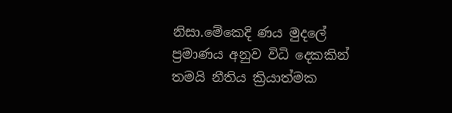නිසා.මේකෙදි ණය මුදලේ ප්‍රමාණය අනුව විධි දෙකකින් තමයි නීතිය ක්‍රියාත්මක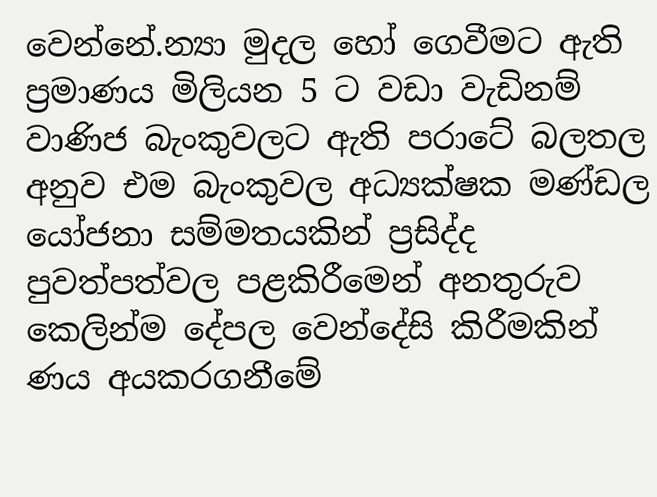වෙන්නේ.න්‍යා මුදල හෝ ගෙවීමට ඇති ප්‍රමාණය මිලියන 5 ට වඩා වැඩිනම් වාණිජ බැංකුවලට ඇති පරාටේ බලතල අනුව එම බැංකුවල අධ්‍යක්ෂක මණ්ඩල යෝජනා සම්මතයකින් ප්‍රසිද්ද පුවත්පත්වල පළකිරීමෙන් අනතුරුව කෙලින්ම දේපල වෙන්දේසි කිරීමකින් ණය අයකරගනීමේ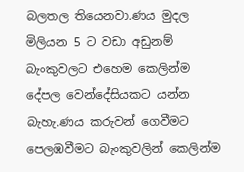බලතල තියෙනවා.ණය මුදල මිලියන 5 ට වඩා අඩුනම් බැංකුවලට එහෙම කෙලින්ම දේපල වෙන්දේසියකට යන්න බැහැ.ණය කරුවන් ගෙවීමට පෙලඹවීමට බැංකුවලින් කෙලින්ම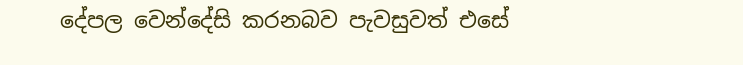දේපල වෙන්දේසි කරනබව පැවසුවත් එසේ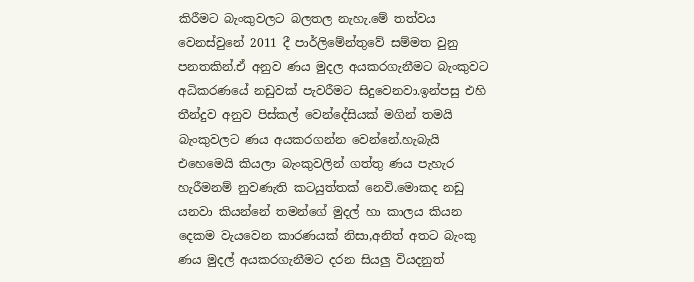කිරීමට බැංකුවලට බලතල නැහැ.මේ තත්වය වෙනස්වුනේ 2011 දී පාර්ලිමේන්තුවේ සම්මත වුනු පනතකින්.ඒ අනුව ණය මුදල අයකරගැනීමට බැංකුවට අධිකරණයේ නඩුවක් පැවරීමට සිදුවෙනවා.ඉන්පසු එහි තීන්දුව අනුව පිස්කල් වෙන්දේසියක් මගින් තමයි බැංකුවලට ණය අයකරගන්න වෙන්නේ.හැබැයි එහෙමෙයි කියලා බැංකුවලින් ගත්තු ණය පැහැර හැරීමනම් නුවණැති කටයුත්තක් නෙවි.මොකද නඩු යනවා කියන්නේ තමන්ගේ මුදල් හා කාලය කියන දෙකම වැයවෙන කාරණයක් නිසා,අනිත් අතට බැංකු ණය මුදල් අයකරගැනීමට දරන සියලු වියදනුත්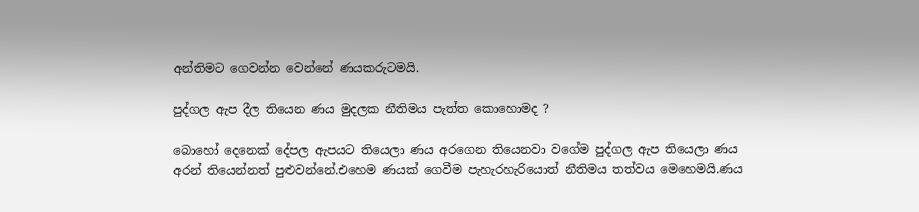අන්තිමට ගෙවන්න වෙන්නේ ණයකරුටමයි.

පුද්ගල ඇප දීල තියෙන ණය මුදලක නීතිමය පැත්ත කොහොමද ?

බොහෝ දෙනෙක් දේපල ඇපයට තියෙලා ණය අරගෙන තියෙනවා වගේම පුද්ගල ඇප තියෙලා ණය අරන් තියෙන්නත් පුළුවන්නේ.එහෙම ණයක් ගෙවීම පැහැරහැරියොත් නීතිමය තත්වය මෙහෙමයි.ණය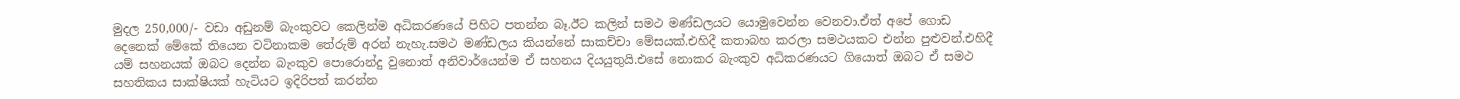මුදල 250,000/- වඩා අඩුනම් බැංකුවට කෙලින්ම අධිකරණයේ පිහිට පතන්න බෑ.ඊට කලින් සමථ මණ්ඩලයට යොමුවෙන්න වෙනවා.ඒත් අපේ ගොඩ දෙනෙක් මේකේ තියෙන වටිනාකම තේරුම් අරන් නැහැ.සමථ මණ්ඩලය කියන්නේ සාකච්චා මේසයක්.එහිදී කතාබහ කරලා සමථයකට එන්න පුළුවන්.එහිදී යම් සහනයක් ඔබට දෙන්න බැංකුව පොරොන්දු වුනොත් අනිවාර්යෙන්ම ඒ සහනය දියයුතුයි.එසේ නොකර බැංකුව අධිකරණයට ගියොත් ඔබට ඒ සමථ සහතිකය සාක්ෂියක් හැටියට ඉදිරිපත් කරන්න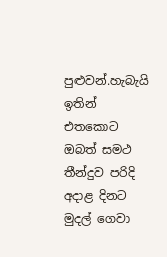පුළුවන්.හැබැයි ඉතින් එතකොට ඔබත් සමථ තීන්දුව පරිදි අදාළ දිනට මුදල් ගෙවා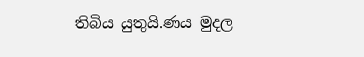තිබිය යුතුයි.ණය මුදල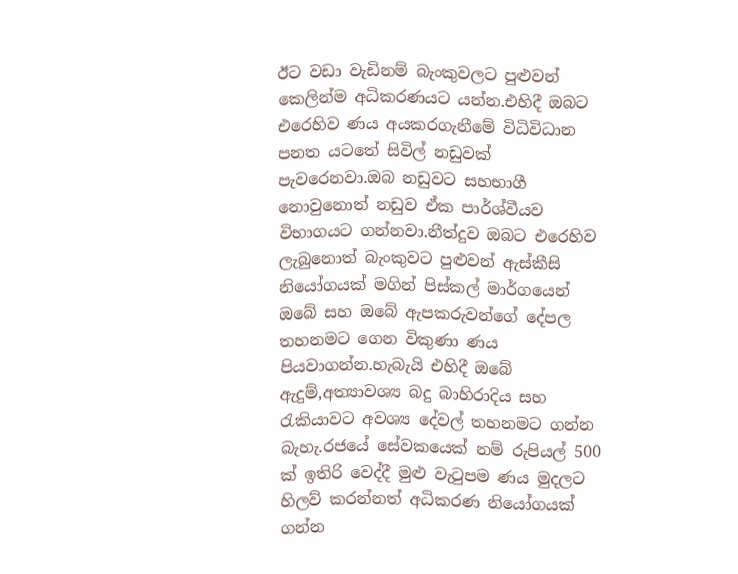ඊට වඩා වැඩිනම් බැංකුවලට පුළුවන් කෙලින්ම අධිකරණයට යන්න.එහිදී ඔබට එරෙහිව ණය අයකරගැනීමේ විධිවිධාන පනත යටතේ සිවිල් නඩුවක් පැවරෙනවා.ඔබ නඩුවට සහභාගී නොවුනොත් නඩුව ඒක පාර්ශ්වීයව විභාගයට ගන්නවා.නීත්දුව ඔබට එරෙහිව ලැබුනොත් බැංකුවට පුළුවන් ඇස්කීසි නියෝගයක් මගින් පිස්කල් මාර්ගයෙන් ඔබේ සහ ඔබේ ඇපකරුවන්ගේ දේපල තහනමට ගෙන විකුණා ණය පියවාගන්න.හැබැයි එහිදී ඔබේ ඇදුම්,අත්‍යාවශ්‍ය බදු බාහිරාදිය සහ රැකියාවට අවශ්‍ය දේවල් තහනමට ගන්න බැහැ.රජයේ සේවකයෙක් නම් රුපියල් 500 ක් ඉතිරි වෙද්දී මුළු වැටුපම ණය මුදලට හිලව් කරන්නත් අධිකරණ නියෝගයක් ගන්න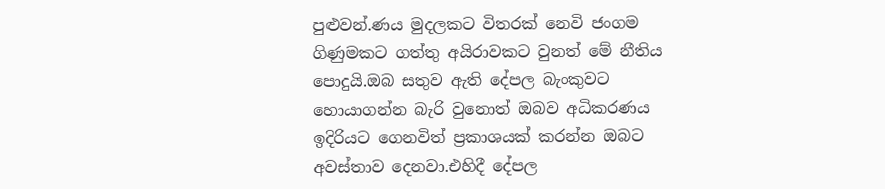පුළුවන්.ණය මුදලකට විතරක් නෙවි ජංගම ගිණුමකට ගත්තු අයිරාවකට වුනත් මේ නීතිය පොදුයි.ඔබ සතුව ඇති දේපල බැංකුවට හොයාගන්න බැරි වුනොත් ඔබව අධිකරණය ඉදිරියට ගෙනවිත් ප්‍රකාශයක් කරන්න ඔබට අවස්තාව දෙනවා.එහිදී දේපල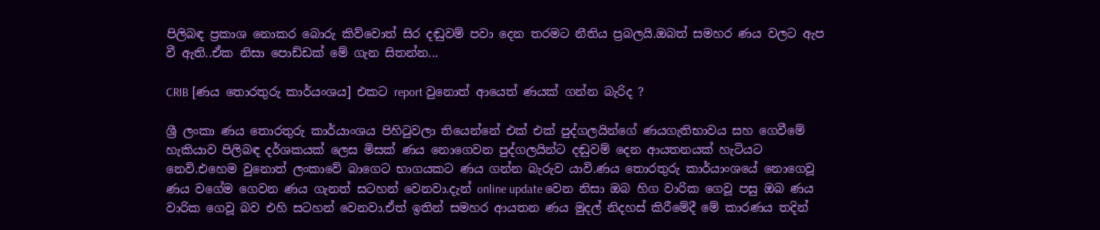පිලිබඳ ප්‍රකාශ නොකර බොරු කිව්වොත් සිර දඬුවම් පවා දෙන තරමට නීතිය ප්‍රබලයි.ඔබත් සමහර ණය වලට ඇප වී ඇති..ඒක නිසා පොඩ්ඩක් මේ ගැන සිතන්න...

CRIB [ණය තොරතුරු කාර්යංශය] එකට report වුනොත් ආයෙත් ණයක් ගන්න බැරිද ?

ශ්‍රී ලංකා ණය තොරතුරු කාර්යාංශය පිහිටුවලා තියෙන්නේ එක් එක් පුද්ගලයින්ගේ ණයගැතිභාවය සහ ගෙවීමේ හැකියාව පිලිබඳ දර්ශකයක් ලෙස මිසක් ණය නොගෙවන පුද්ගලයින්ට දඬුවම් දෙන ආයතනයක් හැටියට නෙවි.එහෙම වුනොත් ලංකාවේ බාගෙට භාගයකට ණය ගන්න බැරුව යාවි.ණය තොරතුරු කාර්යාංශයේ නොගෙවූ ණය වගේම ගෙවන ණය ගැනත් සටහන් වෙනවා.දැන් online update වෙන නිසා ඔබ හිග වාරික ගෙවූ පසු ඔබ ණය වාරික ගෙවූ බව එහි සටහන් වෙනවා.ඒත් ඉතින් සමහර ආයතන ණය මුදල් නිදහස් කිරීමේදී මේ කාරණය තදින්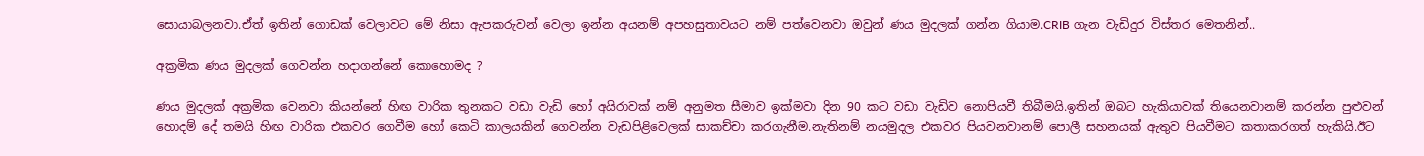සොයාබලනවා.ඒත් ඉතින් ගොඩක් වෙලාවට මේ නිසා ඇපකරුවන් වෙලා ඉන්න අයනම් අපහසුතාවයට නම් පත්වෙනවා ඔවුන් ණය මුදලක් ගන්න ගියාම.CRIB ගැන වැඩිදුර විස්තර මෙතනින්..

අක්‍රමික ණය මුදලක් ගෙවන්න හදාගන්නේ කොහොමද ?

ණය මුදලක් අක්‍රමික වෙනවා කියන්නේ හිඟ වාරික තුනකට වඩා වැඩි හෝ අයිරාවක්‌ නම් අනුමත සීමාව ඉක්මවා දින 90 කට වඩා වැඩිව නොපියවී තිබීමයි.ඉතින් ඔබට හැකියාවක් තියෙනවානම් කරන්න පුළුවන් හොදම් දේ තමයි හිඟ වාරික එකවර ගෙවීම හෝ කෙටි කාලයකින් ගෙවන්න වැඩපිළිවෙලක් සාකච්චා කරගැනීම.නැතිනම් නයමුදල එකවර පියවනවානම් පොලී සහනයක් ඇතුව පියවීමට කතාකරගත් හැකියි.ඊට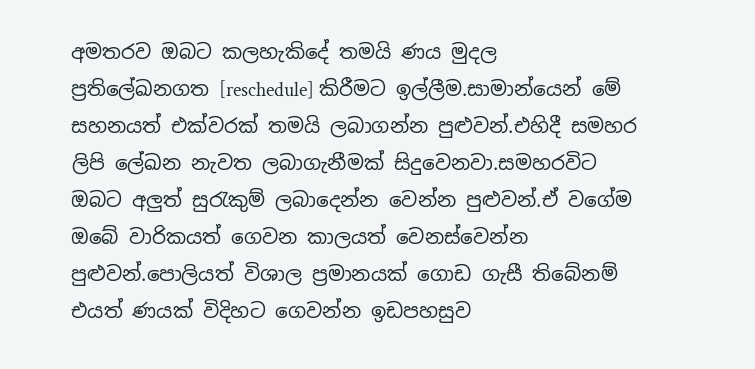අමතරව ඔබට කලහැකිදේ තමයි ණය මුදල ප්‍රතිලේඛනගත [reschedule] කිරීමට ඉල්ලීම.සාමාන්යෙන් මේ සහනයත් එක්වරක් තමයි ලබාගන්න පුළුවන්.එහිදී සමහර ලිපි ලේඛන නැවත ලබාගැනීමක් සිදුවෙනවා.සමහරවිට ඔබට අලුත් සුරැකුම් ලබාදෙන්න වෙන්න පුළුවන්.ඒ වගේම ඔබේ වාරිකයත් ගෙවන කාලයත් වෙනස්වෙන්න පුළුවන්.පොලියත් විශාල ප්‍රමානයක් ගොඩ ගැසී තිබේනම් එයත් ණයක් විදිහට ගෙවන්න ඉඩපහසුව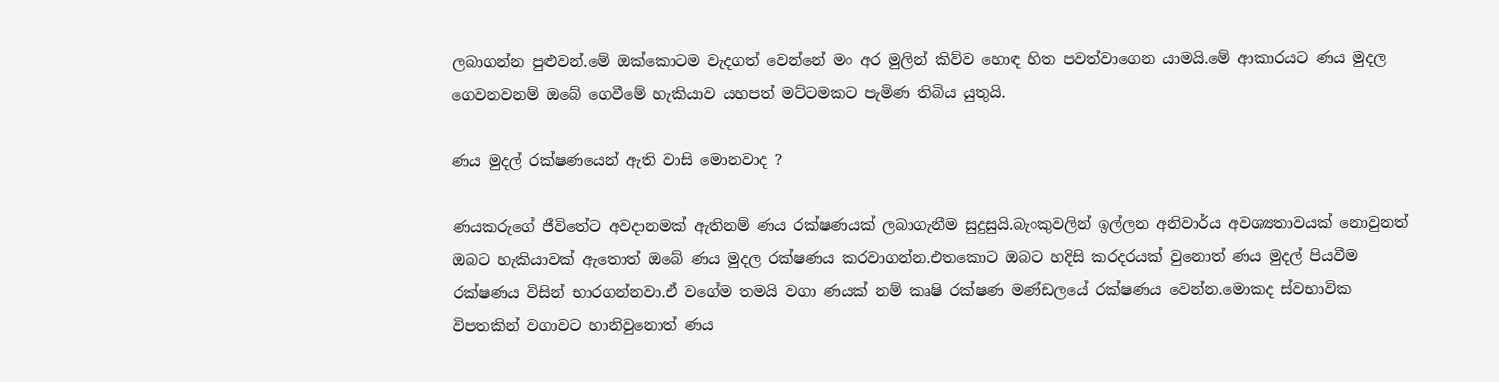ලබාගන්න පුළුවන්.මේ ඔක්කොටම වැදගත් වෙන්නේ මං අර මුලින් කිව්ව හොඳ හිත පවත්වාගෙන යාමයි.මේ ආකාරයට ණය මුදල ගෙවනවනම් ඔබේ ගෙවීමේ හැකියාව යහපත් මට්ටමකට පැමිණ තිබිය යුතුයි.

ණය මුදල් රක්ෂණයෙන් ඇති වාසි මොනවාද ?

ණයකරුගේ ජීවිතේට අවදානමක් ඇතිනම් ණය රක්ෂණයක් ලබාගැනීම සුදුසුයි.බැංකුවලින් ඉල්ලන අනිවාර්ය අවශ්‍යතාවයක් නොවුනත් ඔබට හැකියාවක් ඇතොත් ඔබේ ණය මුදල රක්ෂණය කරවාගන්න.එතකොට ඔබට හදිසි කරදරයක් වුනොත් ණය මුදල් පියවීම රක්ෂණය විසින් භාරගන්නවා.ඒ වගේම තමයි වගා ණයක් නම් කෘෂි රක්ෂණ මණ්ඩලයේ රක්ෂණය වෙන්න.මොකද ස්වභාවික විපතකින් වගාවට හානිවුනොත් ණය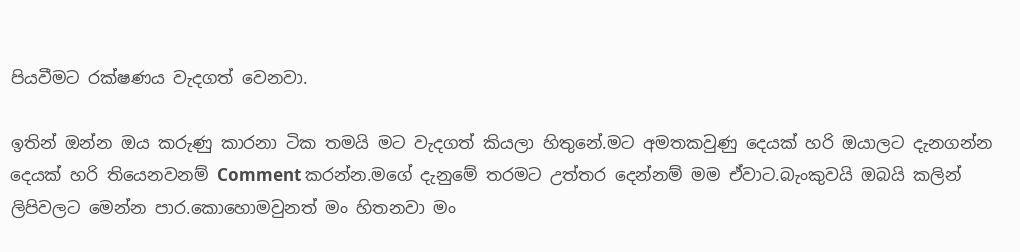පියවීමට රක්ෂණය වැදගත් වෙනවා.

ඉතින් ඔන්න ඔය කරුණු කාරනා ටික තමයි මට වැදගත් කියලා හිතුනේ.මට අමතකවුණු දෙයක් හරි ඔයාලට දැනගන්න දෙයක් හරි තියෙනවනම් Comment කරන්න.මගේ දැනුමේ තරමට උත්තර දෙන්නම් මම ඒවාට.බැංකුවයි ඔබයි කලින් ලිපිවලට මෙන්න පාර.කොහොමවුනත් මං හිතනවා මං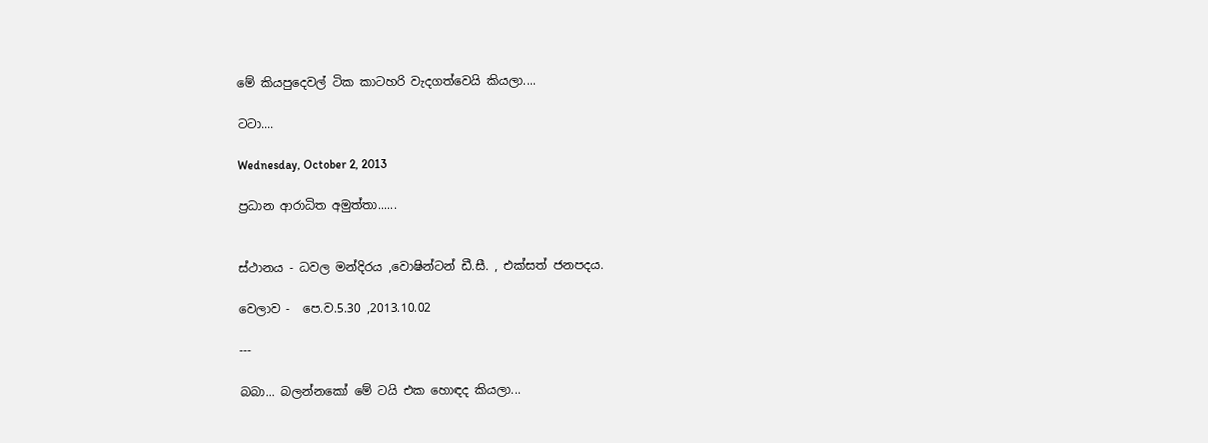මේ කියපුදෙවල් ටික කාටහරි වැදගත්වෙයි කියලා....

ටටා....

Wednesday, October 2, 2013

ප්‍රධාන ආරාධිත අමුත්තා......


ස්ථානය - ධවල මන්දිරය ,වොෂින්ටන් ඩී.සී. , එක්සත් ජනපදය.

වෙලාව -  පෙ.ව.5.30 ,2013.10.02

---

බබා... බලන්නකෝ මේ ටයි එක හොඳද කියලා...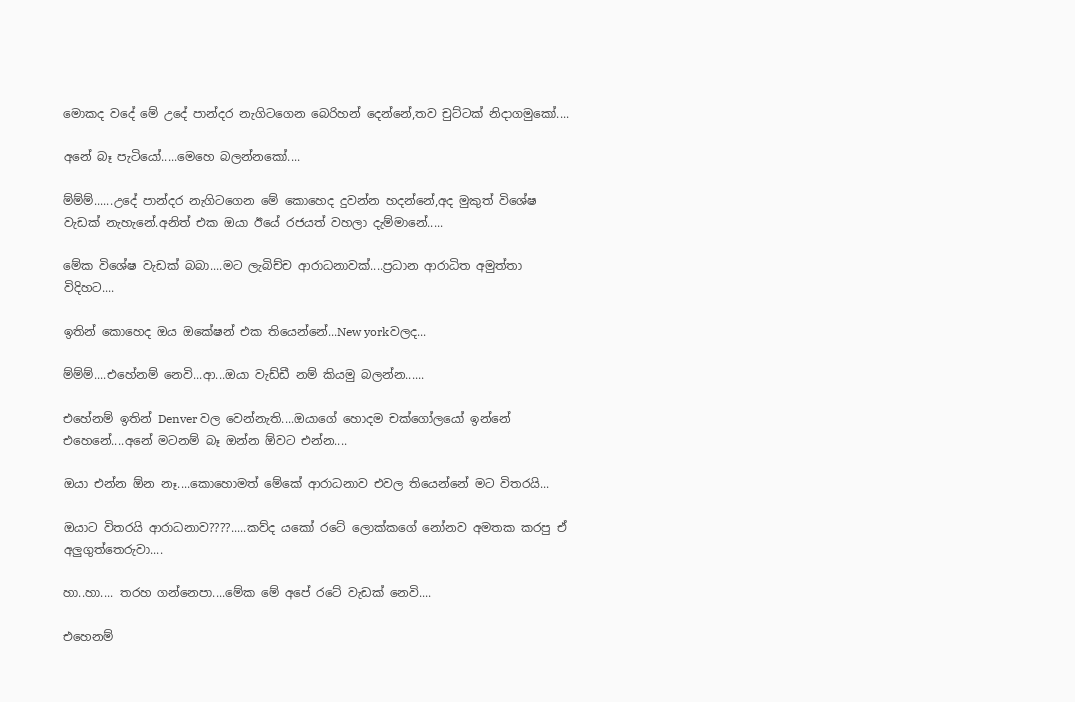මොකද වදේ මේ උදේ පාන්දර නැගිටගෙන බෙරිහන් දෙන්නේ,තව චුට්ටක් නිදාගමුකෝ....

අනේ බෑ පැටියෝ.....මෙහෙ බලන්නකෝ....

ම්ම්ම්......උදේ පාන්දර නැගිටගෙන මේ කොහෙද දුවන්න හදන්නේ,අද මුකුත් විශේෂ වැඩක් නැහැනේ.අනිත් එක ඔයා ඊයේ රජයත් වහලා දැම්මානේ.....

මේක විශේෂ වැඩක් බබා....මට ලැබිච්ච ආරාධනාවක්....ප්‍රධාන ආරාධිත අමුත්තා විදිහට....

ඉතින් කොහෙද ඔය ඔකේෂන් එක තියෙන්නේ...New yorkවලද...

ම්ම්ම්....එහේනම් නෙවි...ආ...ඔයා වැඩ්ඩී නම් කියමු බලන්න......

එහේනම් ඉතින් Denver වල වෙන්නැති....ඔයාගේ හොදම චක්ගෝලයෝ ඉන්නේ එහෙනේ....අනේ මටනම් බෑ ඔන්න ඕවට එන්න....

ඔයා එන්න ඕන නෑ....කොහොමත් මේකේ ආරාධනාව එවල තියෙන්නේ මට විතරයි...

ඔයාට විතරයි ආරාධනාව????.....කව්ද යකෝ රටේ ලොක්කගේ නෝනව අමතක කරපු ඒ අලුගුත්තෙරුවා....

හා..හා.... තරහ ගන්නෙපා....මේක මේ අපේ රටේ වැඩක් නෙවි....

එහෙනම්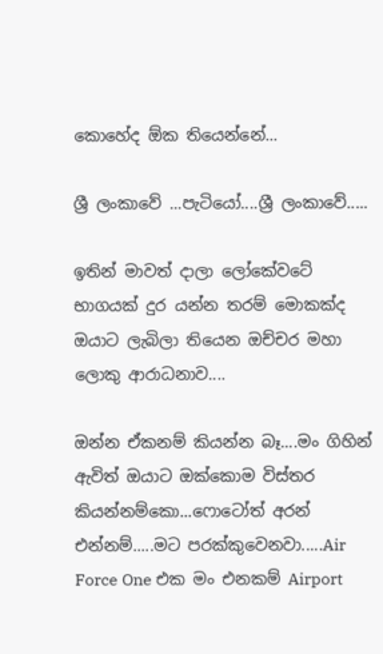කොහේද ඕක තියෙන්නේ...

ශ්‍රී ලංකාවේ ...පැටියෝ....ශ්‍රී ලංකාවේ.....

ඉතින් මාවත් දාලා ලෝකේවටේ භාගයක් දුර යන්න තරම් මොකක්ද ඔයාට ලැබිලා තියෙන ඔච්චර මහා ලොකු ආරාධනාව....

ඔන්න ඒකනම් කියන්න බෑ....මං ගිහින් ඇවිත් ඔයාට ඔක්කොම විස්තර කියන්නම්කො...ෆොටෝත් අරන් එන්නම්.....මට පරක්කුවෙනවා.....Air Force One එක මං එනකම් Airport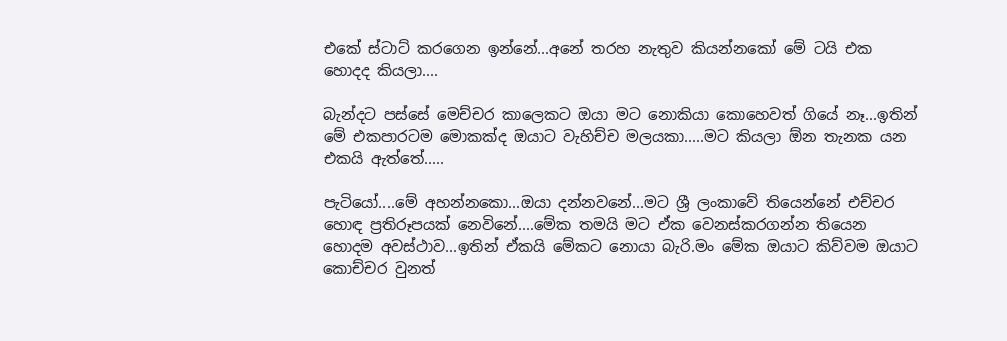එකේ ස්ටාට් කරගෙන ඉන්නේ...අනේ තරහ නැතුව කියන්නකෝ මේ ටයි එක හොදද කියලා....

බැන්දට පස්සේ මෙච්චර කාලෙකට ඔයා මට නොකියා කොහෙවත් ගියේ නෑ...ඉතින් මේ එකපාරටම මොකක්ද ඔයාට වැහිච්ච මලයකා.....මට කියලා ඕන තැනක යන එකයි ඇත්තේ.....

පැටියෝ....මේ අහන්නකො...ඔයා දන්නවනේ...මට ශ්‍රී ලංකාවේ තියෙන්නේ එච්චර හොඳ ප්‍රතිරූපයක් නෙවිනේ....මේක තමයි මට ඒක වෙනස්කරගන්න තියෙන හොදම අවස්ථාව...ඉතින් ඒකයි මේකට නොයා බැරි.මං මේක ඔයාට කිව්වම ඔයාට කොච්චර වුනත්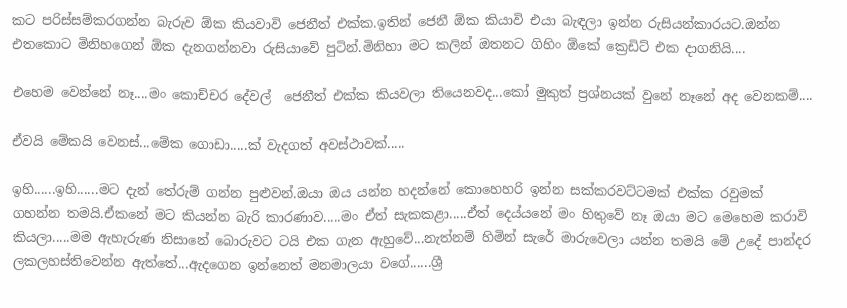කට පරිස්සම්කරගන්න බැරුව ඕක කියවාවි ජෙනීත් එක්ක.ඉතින් ජෙනී ඕක කියාවි එයා බැඳලා ඉන්න රුසියන්කාරයට.ඔන්න එතකොට මිනිහගෙන් ඕක දැනගන්නවා රුසියාවේ පුටින්.මිනිහා මට කලින් ඔතනට ගිහිං ඕකේ ක්‍රෙඩිට් එක දාගනියි....

එහෙම වෙන්නේ නෑ....මං කොච්චර දේවල්  ජෙනීත් එක්ක කියවලා තියෙනවද...කෝ මුකුත් ප්‍රශ්නයක් වුනේ නෑනේ අද වෙනකම්....

ඒවයි මේකයි වෙනස්...මේක ගොඩා.....ක් වැදගත් අවස්ථාවක්.....

ඉහි......ඉහි......මට දැන් තේරුම් ගන්න පුළුවන්.ඔයා ඔය යන්න හදන්නේ කොහෙහරි ඉන්න සක්කරවට්ටමක් එක්ක රවුමක් ගහන්න තමයි.ඒකනේ මට කියන්න බැරි කාරණාව.....මං ඒත් සැකකළා.....ඒත් දෙය්යනේ මං හිතුවේ නෑ ඔයා මට මෙහෙම කරාවි කියලා.....මම ඇහැරුණ නිසානේ බොරුවට ටයි එක ගැන ඇහුවේ...නැත්නම් හිමින් සැරේ මාරුවෙලා යන්න තමයි මේ උදේ පාන්දර ලකලහස්තිවෙන්න ඇත්තේ...ඇදගෙන ඉන්නෙත් මනමාලයා වගේ......ශ්‍රී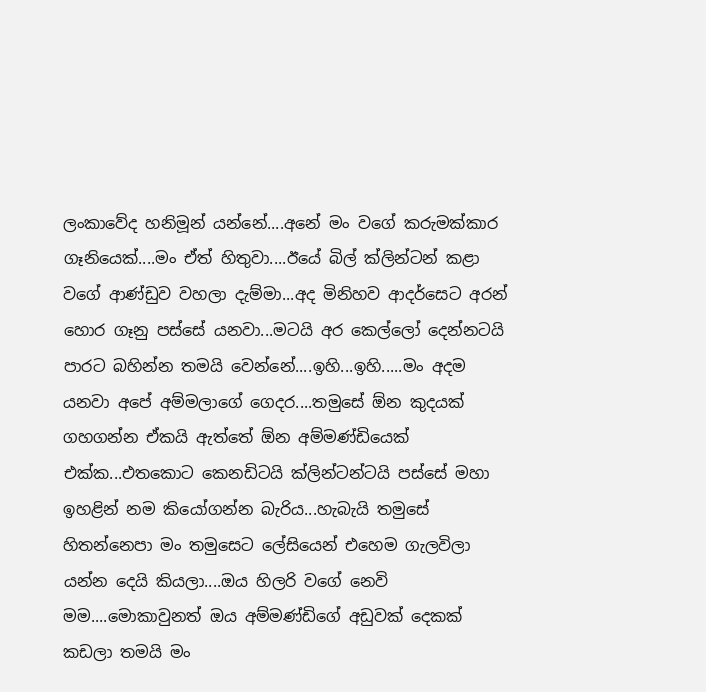ලංකාවේද හනිමූන් යන්නේ....අනේ මං වගේ කරුමක්කාර ගෑනියෙක්....මං ඒත් හිතුවා....ඊයේ බිල් ක්ලින්ටන් කළා වගේ ආණ්ඩුව වහලා දැම්මා...අද මිනිහව ආදර්සෙට අරන් හොර ගෑනු පස්සේ යනවා...මටයි අර කෙල්ලෝ දෙන්නටයි පාරට බහින්න තමයි වෙන්නේ....ඉහි...ඉහි.....මං අදම යනවා අපේ අම්මලාගේ ගෙදර....තමුසේ ඕන කුදයක් ගහගන්න ඒකයි ඇත්තේ ඕන අම්මණ්ඩියෙක් එක්ක...එතකොට කෙනඩිටයි ක්ලින්ටන්ටයි පස්සේ මහා ඉහළින් නම කියෝගන්න බැරිය...හැබැයි තමුසේ හිතන්නෙපා මං තමුසෙට ලේසියෙන් එහෙම ගැලවිලා යන්න දෙයි කියලා....ඔය හිලරි වගේ නෙවි මම....මොකාවුනත් ඔය අම්මණ්ඩිගේ අඩුවක් දෙකක් කඩලා තමයි මං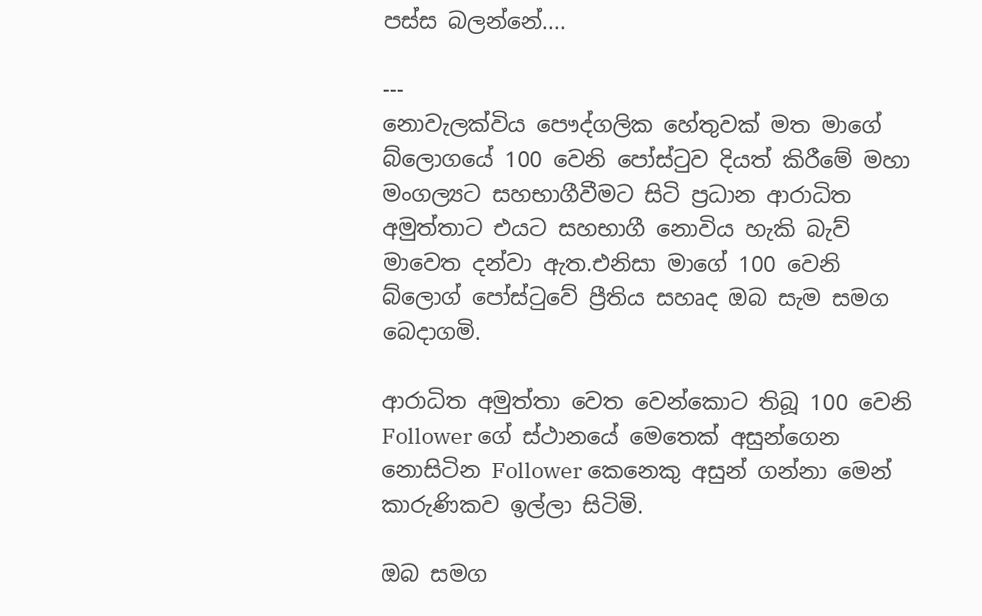පස්ස බලන්නේ....

---
නොවැලක්විය පෞද්ගලික හේතුවක් මත මාගේ බ්ලොගයේ 100 වෙනි පෝස්ටුව දියත් කිරීමේ මහා මංගල්‍යට සහභාගීවීමට සිටි ප්‍රධාන ආරාධිත අමුත්තාට එයට සහභාගී නොවිය හැකි බැව් මාවෙත දන්වා ඇත.එනිසා මාගේ 100 වෙනි බ්ලොග් පෝස්ටුවේ ප්‍රීතිය සහෘද ඔබ සැම සමග බෙදාගමි.

ආරාධිත අමුත්තා වෙත වෙන්කොට තිබූ 100 වෙනි Follower ගේ ස්ථානයේ මෙතෙක් අසුන්ගෙන නොසිටින Follower කෙනෙකු අසුන් ගන්නා මෙන් කාරුණිකව ඉල්ලා සිටිමි.

ඔබ සමග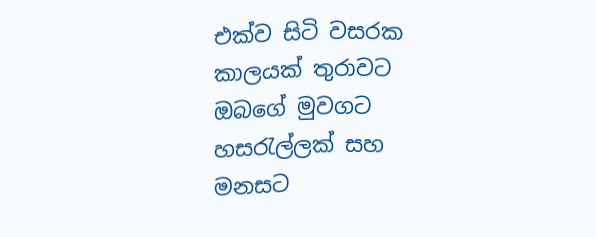එක්ව සිටි වසරක කාලයක් තුරාවට ඔබගේ මුවගට හසරැල්ලක් සහ මනසට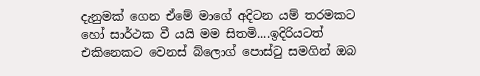දැනුමක් ගෙන ඒමේ මාගේ අදිටන යම් තරමකට හෝ සාර්ථක වී යයි මම සිතමි....ඉදිරියටත් එකිනෙකට වෙනස් බ්ලොග් පොස්ටු සමගින් ඔබ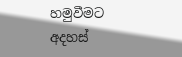හමුවීමට අදහස්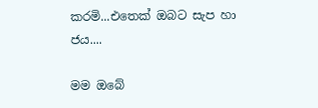කරමි...එතෙක් ඔබට සැප හා ජය....

මම ඔබේ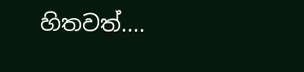හිතවත්....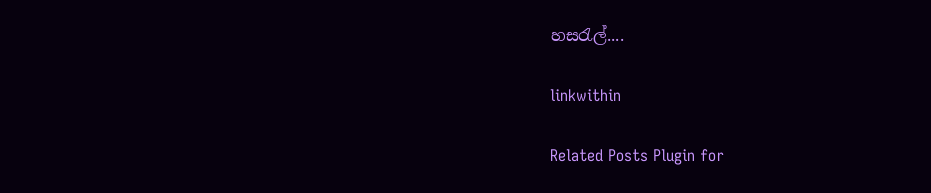හසරැල්....

linkwithin

Related Posts Plugin for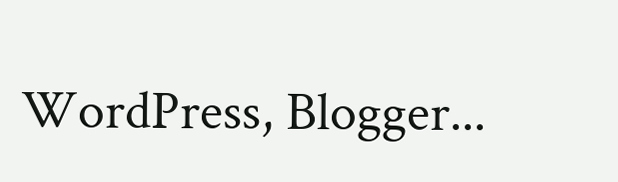WordPress, Blogger...